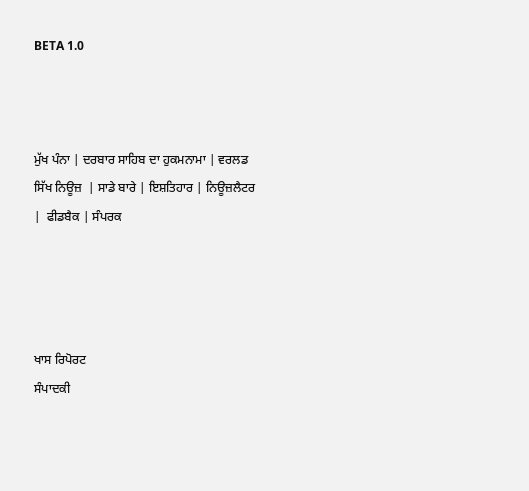BETA 1.0



ਮੁੱਖ ਪੰਨਾ | ਦਰਬਾਰ ਸਾਹਿਬ ਦਾ ਹੁਕਮਨਾਮਾ | ਵਰਲਡ ਸਿੱਖ ਨਿਊਜ਼  | ਸਾਡੇ ਬਾਰੇ | ਇਸ਼ਤਿਹਾਰ | ਨਿਊਜ਼ਲੈਟਰ |  ਫੀਡਬੈਕ | ਸੰਪਰਕ




ਖਾਸ ਰਿਪੋਰਟ
ਸੰਪਾਦਕੀ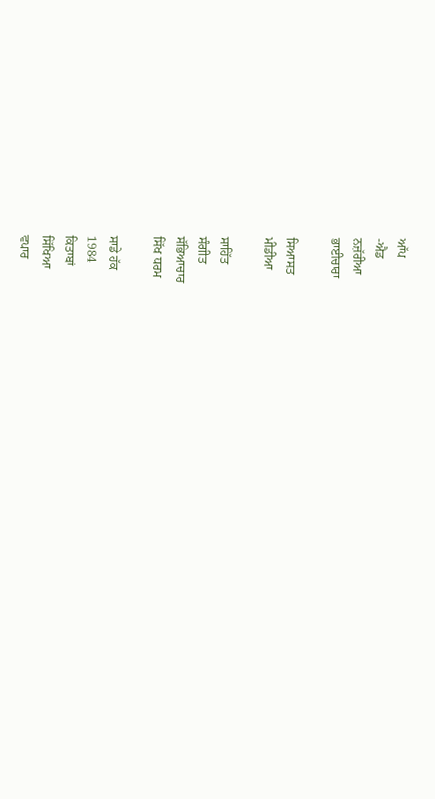ਆੱਪ
-ਐਡ
ਨਜ਼ੱਰੀਆ
ਭਾਈਚਾਰਾ

ਸਿਆਸਤ
ਮੀਡੀਆ

ਸਾਹਿੱਤ
ਸੰਗੀਤ
ਸੱਭਿਆਚਾਰ
ਸਿੱਖ ਧਰਮ

ਸਾਡੇ ਹੱਕ
1984
ਕਿਤਾਬਾਂ
ਸਿੱਖਿਆ
ਵਪਾਰ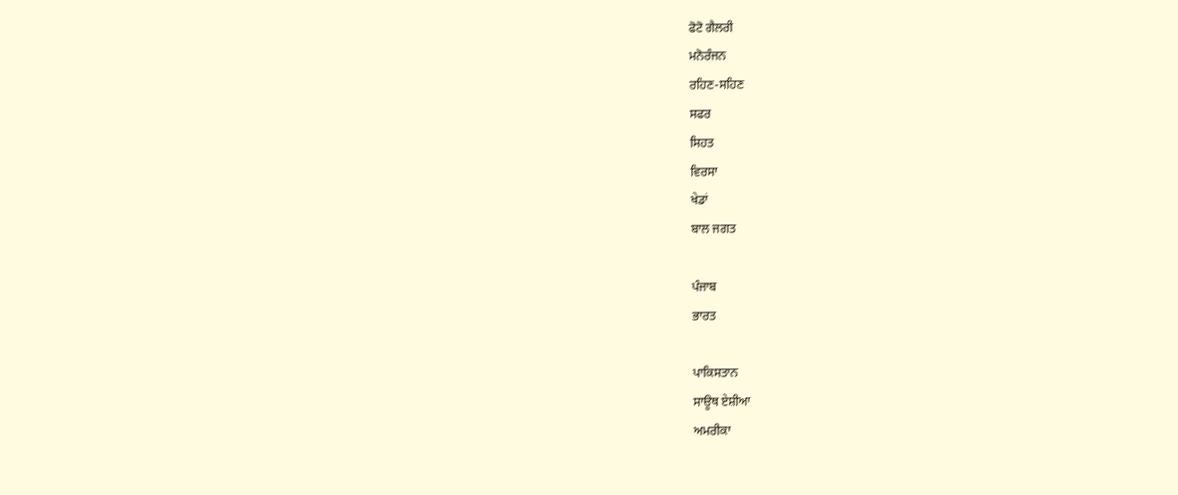ਫੋਟੋ ਗੈਲਰੀ
ਮਨੋਰੰਜਨ
ਰਹਿਣ-ਸਹਿਣ
ਸਫਰ
ਸਿਹਤ
ਵਿਰਸਾ
ਖੇਡਾਂ
ਬਾਲ ਜਗਤ

ਪੰਜਾਬ
ਭਾਰਤ

ਪਾਕਿਸਤਾਨ
ਸਾਊਥ ਏਸ਼ੀਆ
ਅਮਰੀਕਾ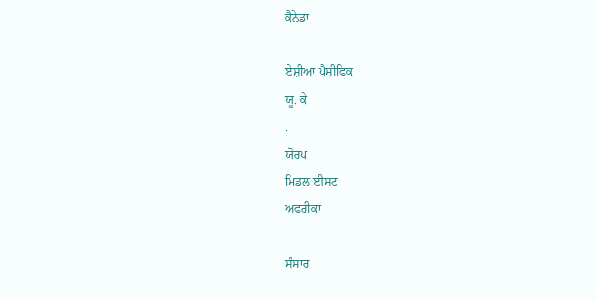ਕੈਨੇਡਾ

ਏਸ਼ੀਆ ਪੈਸੀਫਿਕ
ਯੂ. ਕੇ
.
ਯੋਰਪ
ਮਿਡਲ ਈਸਟ
ਅਫਰੀਕਾ

ਸੰਸਾਰ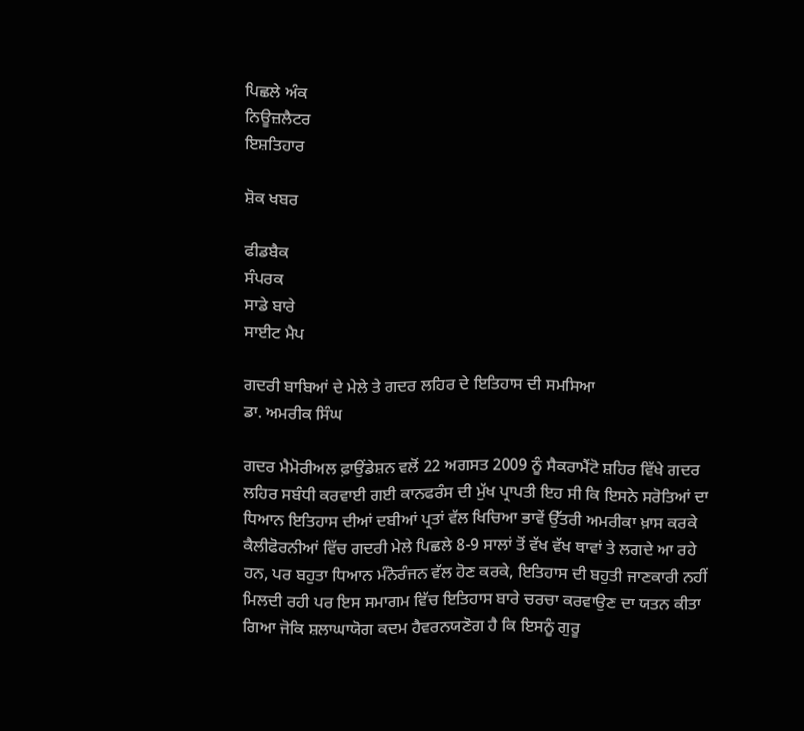ਪਿਛਲੇ ਅੰਕ
ਨਿਊਜ਼ਲੈਟਰ
ਇਸ਼ਤਿਹਾਰ

ਸ਼ੋਕ ਖਬਰ

ਫੀਡਬੈਕ
ਸੰਪਰਕ
ਸਾਡੇ ਬਾਰੇ
ਸਾਈਟ ਮੈਪ

ਗਦਰੀ ਬਾਬਿਆਂ ਦੇ ਮੇਲੇ ਤੇ ਗਦਰ ਲਹਿਰ ਦੇ ਇਤਿਹਾਸ ਦੀ ਸਮਸਿਆ
ਡਾ. ਅਮਰੀਕ ਸਿੰਘ

ਗਦਰ ਮੈਮੋਰੀਅਲ ਫ਼ਾਉਂਡੇਸ਼ਨ ਵਲੋਂ 22 ਅਗਸਤ 2009 ਨੂੰ ਸੈਕਰਾਮੈਂਟੋ ਸ਼ਹਿਰ ਵਿੱਖੇ ਗਦਰ ਲਹਿਰ ਸਬੰਧੀ ਕਰਵਾਈ ਗਈ ਕਾਨਫਰੰਸ ਦੀ ਮੁੱਖ ਪ੍ਰਾਪਤੀ ਇਹ ਸੀ ਕਿ ਇਸਨੇ ਸਰੋਤਿਆਂ ਦਾ ਧਿਆਨ ਇਤਿਹਾਸ ਦੀਆਂ ਦਬੀਆਂ ਪ੍ਰਤਾਂ ਵੱਲ ਖਿਚਿਆ ਭਾਵੇਂ ਉੱਤਰੀ ਅਮਰੀਕਾ ਖ਼ਾਸ ਕਰਕੇ ਕੈਲੀਫੋਰਨੀਆਂ ਵਿੱਚ ਗਦਰੀ ਮੇਲੇ ਪਿਛਲੇ 8-9 ਸਾਲਾਂ ਤੋਂ ਵੱਖ ਵੱਖ ਥਾਵਾਂ ਤੇ ਲਗਦੇ ਆ ਰਹੇ ਹਨ, ਪਰ ਬਹੁਤਾ ਧਿਆਨ ਮੰਨੋਰੰਜਨ ਵੱਲ ਹੋਣ ਕਰਕੇ, ਇਤਿਹਾਸ ਦੀ ਬਹੁਤੀ ਜਾਣਕਾਰੀ ਨਹੀਂ ਮਿਲਦੀ ਰਹੀ ਪਰ ਇਸ ਸਮਾਗਮ ਵਿੱਚ ਇਤਿਹਾਸ ਬਾਰੇ ਚਰਚਾ ਕਰਵਾਉਣ ਦਾ ਯਤਨ ਕੀਤਾ ਗਿਆ ਜੋਕਿ ਸ਼ਲਾਘਾਯੋਗ ਕਦਮ ਹੈਵਰਨਯਣੋਗ ਹੈ ਕਿ ਇਸਨੂੰ ਗੁਰੂ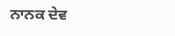ਨਾਨਕ ਦੇਵ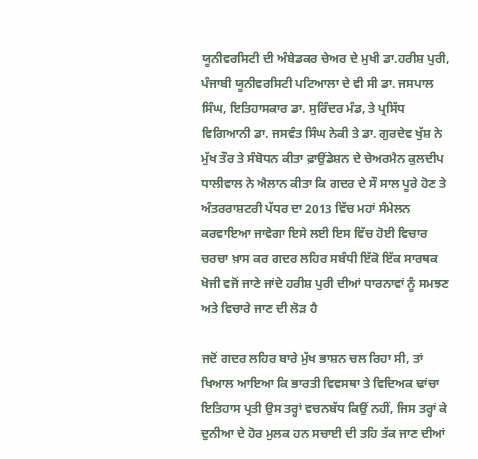ਯੂਨੀਵਰਸਿਟੀ ਦੀ ਅੰਬੇਡਕਰ ਚੇਅਰ ਦੇ ਮੁਖੀ ਡਾ.ਹਰੀਸ਼ ਪੁਰੀ, ਪੰਜਾਬੀ ਯੂਨੀਵਰਸਿਟੀ ਪਟਿਆਲਾ ਦੇ ਵੀ ਸੀ ਡਾ. ਜਸਪਾਲ ਸਿੰਘ, ਇਤਿਹਾਸਕਾਰ ਡਾ. ਸੁਰਿੰਦਰ ਮੰਡ, ਤੇ ਪ੍ਰਸਿੱਧ ਵਿਗਿਆਨੀ ਡਾ. ਜਸਵੰਤ ਸਿੰਘ ਨੇਕੀ ਤੇ ਡਾ. ਗੁਰਦੇਵ ਖੁੱਸ਼ ਨੇ ਮੁੱਖ ਤੌਰ ਤੇ ਸੰਬੋਧਨ ਕੀਤਾ ਫ਼ਾਉਂਡੇਸ਼ਨ ਦੇ ਚੇਅਰਮੈਨ ਕੁਲਦੀਪ ਧਾਲੀਵਾਲ ਨੇ ਐਲਾਨ ਕੀਤਾ ਕਿ ਗਦਰ ਦੇ ਸੌ ਸਾਲ ਪੂਰੇ ਹੋਣ ਤੇ ਅੰਤਰਰਾਸ਼ਟਰੀ ਪੱਧਰ ਦਾ 2013 ਵਿੱਚ ਮਹਾਂ ਸੰਮੇਲਨ ਕਰਵਾਇਆ ਜਾਵੇਗਾ ਇਸੇ ਲਈ ਇਸ ਵਿੱਚ ਹੋਈ ਵਿਚਾਰ ਚਰਚਾ ਖ਼ਾਸ ਕਰ ਗਦਰ ਲਹਿਰ ਸਬੰਧੀ ਇੱਕੋ ਇੱਕ ਸਾਰਥਕ ਖੋਜੀ ਵਜੋਂ ਜਾਣੇ ਜਾਂਦੇ ਹਰੀਸ਼ ਪੁਰੀ ਦੀਆਂ ਧਾਰਨਾਵਾਂ ਨੂੰ ਸਮਝਣ ਅਤੇ ਵਿਚਾਰੇ ਜਾਣ ਦੀ ਲੋੜ ਹੈ

ਜਦੋਂ ਗਦਰ ਲਹਿਰ ਬਾਰੇ ਮੁੱਖ ਭਾਸ਼ਨ ਚਲ ਰਿਹਾ ਸੀ, ਤਾਂ ਖਿਆਲ ਆਇਆ ਕਿ ਭਾਰਤੀ ਵਿਵਸਥਾ ਤੇ ਵਿਦਿਅਕ ਢਾਂਚਾ ਇਤਿਹਾਸ ਪ੍ਰਤੀ ਉਸ ਤਰ੍ਹਾਂ ਵਚਨਬੱਧ ਕਿਉਂ ਨਹੀਂ, ਜਿਸ ਤਰ੍ਹਾਂ ਕੇ ਦੁਨੀਆ ਦੇ ਹੋਰ ਮੁਲਕ ਹਨ ਸਚਾਈ ਦੀ ਤਹਿ ਤੱਕ ਜਾਣ ਦੀਆਂ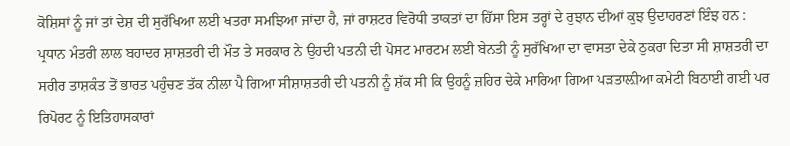ਕੋਸ਼ਿਸਾਂ ਨੂੰ ਜਾਂ ਤਾਂ ਦੇਸ਼ ਦੀ ਸੁਰੱਖਿਆ ਲਈ ਖਤਰਾ ਸਮਝਿਆ ਜਾਂਦਾ ਹੈ, ਜਾਂ ਰਾਸ਼ਟਰ ਵਿਰੋਧੀ ਤਾਕਤਾਂ ਦਾ ਹਿੱਸਾ ਇਸ ਤਰ੍ਹਾਂ ਦੇ ਰੁਝਾਨ ਦੀਆਂ ਕੁਝ ਉਦਾਹਰਣਾਂ ਇੰਝ ਹਨ : ਪ੍ਰਧਾਨ ਮੰਤਰੀ ਲਾਲ ਬਹਾਦਰ ਸ਼ਾਸ਼ਤਰੀ ਦੀ ਮੌਤ ਤੇ ਸਰਕਾਰ ਨੇ ਉਹਦੀ ਪਤਨੀ ਦੀ ਪੋਸਟ ਮਾਰਟਮ ਲਈ ਬੇਨਤੀ ਨੂੰ ਸੁਰੱਖਿਆ ਦਾ ਵਾਸਤਾ ਦੇਕੇ ਠੁਕਰਾ ਦਿਤਾ ਸੀ ਸ਼ਾਸ਼ਤਰੀ ਦਾ ਸਰੀਰ ਤਾਸ਼ਕੰਤ ਤੋਂ ਭਾਰਤ ਪਹੁੰਚਣ ਤੱਕ ਨੀਲਾ ਪੈ ਗਿਆ ਸੀਸ਼ਾਸ਼ਤਰੀ ਦੀ ਪਤਨੀ ਨੂੰ ਸ਼ੱਕ ਸੀ ਕਿ ਉਹਨੂੰ ਜ਼ਹਿਰ ਦੇਕੇ ਮਾਰਿਆ ਗਿਆ ਪੜਤਾਲ਼ੀਆ ਕਮੇਟੀ ਬਿਠਾਈ ਗਈ ਪਰ ਰਿਪੋਰਟ ਨੂੰ ਇਤਿਹਾਸਕਾਰਾਂ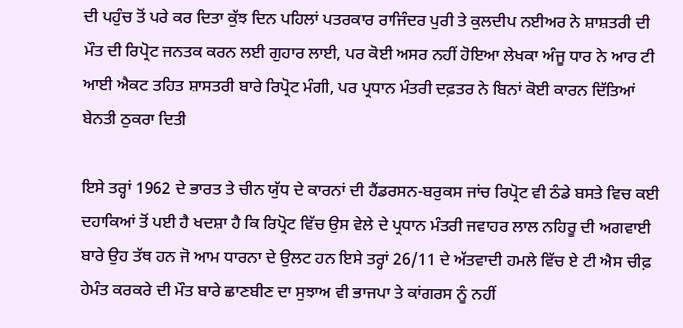ਦੀ ਪਹੁੰਚ ਤੋਂ ਪਰੇ ਕਰ ਦਿਤਾ ਕੁੱਝ ਦਿਨ ਪਹਿਲਾਂ ਪਤਰਕਾਰ ਰਾਜਿੰਦਰ ਪੁਰੀ ਤੇ ਕੁਲਦੀਪ ਨਈਅਰ ਨੇ ਸ਼ਾਸ਼ਤਰੀ ਦੀ ਮੌਤ ਦੀ ਰਿਪ੍ਰੋਟ ਜਨਤਕ ਕਰਨ ਲਈ ਗੁਹਾਰ ਲਾਈ, ਪਰ ਕੋਈ ਅਸਰ ਨਹੀਂ ਹੋਇਆ ਲੇਖਕਾ ਅੰਜੂ ਧਾਰ ਨੇ ਆਰ ਟੀ ਆਈ ਐਕਟ ਤਹਿਤ ਸ਼ਾਸਤਰੀ ਬਾਰੇ ਰਿਪ੍ਰੋਟ ਮੰਗੀ, ਪਰ ਪ੍ਰਧਾਨ ਮੰਤਰੀ ਦਫ਼ਤਰ ਨੇ ਬਿਨਾਂ ਕੋਈ ਕਾਰਨ ਦਿੱਤਿਆਂ ਬੇਨਤੀ ਠੁਕਰਾ ਦਿਤੀ

ਇਸੇ ਤਰ੍ਹਾਂ 1962 ਦੇ ਭਾਰਤ ਤੇ ਚੀਨ ਯੁੱਧ ਦੇ ਕਾਰਨਾਂ ਦੀ ਹੈਂਡਰਸਨ-ਬਰੁਕਸ ਜਾਂਚ ਰਿਪ੍ਰੋਟ ਵੀ ਠੰਡੇ ਬਸਤੇ ਵਿਚ ਕਈ ਦਹਾਕਿਆਂ ਤੋਂ ਪਈ ਹੈ ਖਦਸ਼ਾ ਹੈ ਕਿ ਰਿਪ੍ਰੋਟ ਵਿੱਚ ਉਸ ਵੇਲੇ ਦੇ ਪ੍ਰਧਾਨ ਮੰਤਰੀ ਜਵਾਹਰ ਲਾਲ ਨਹਿਰੂ ਦੀ ਅਗਵਾਈ ਬਾਰੇ ਉਹ ਤੱਥ ਹਨ ਜੋ ਆਮ ਧਾਰਨਾ ਦੇ ਉਲਟ ਹਨ ਇਸੇ ਤਰ੍ਹਾਂ 26/11 ਦੇ ਅੱਤਵਾਦੀ ਹਮਲੇ ਵਿੱਚ ਏ ਟੀ ਐਸ ਚੀਫ਼ ਹੇਮੰਤ ਕਰਕਰੇ ਦੀ ਮੌਤ ਬਾਰੇ ਛਾਣਬੀਣ ਦਾ ਸੁਝਾਅ ਵੀ ਭਾਜਪਾ ਤੇ ਕਾਂਗਰਸ ਨੂੰ ਨਹੀਂ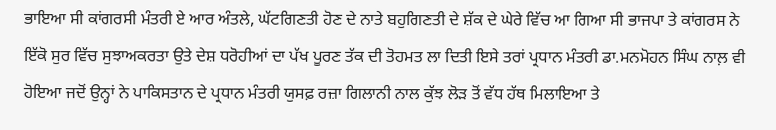ਭਾਇਆ ਸੀ ਕਾਂਗਰਸੀ ਮੰਤਰੀ ਏ ਆਰ ਅੰਤਲੇ, ਘੱਟਗਿਣਤੀ ਹੋਣ ਦੇ ਨਾਤੇ ਬਹੁਗਿਣਤੀ ਦੇ ਸ਼ੱਕ ਦੇ ਘੇਰੇ ਵਿੱਚ ਆ ਗਿਆ ਸੀ ਭਾਜਪਾ ਤੇ ਕਾਂਗਰਸ ਨੇ ਇੱਕੋ ਸੁਰ ਵਿੱਚ ਸੁਝਾਅਕਰਤਾ ਉਤੇ ਦੇਸ਼ ਧਰੋਹੀਆਂ ਦਾ ਪੱਖ ਪੂਰਣ ਤੱਕ ਦੀ ਤੋਹਮਤ ਲਾ ਦਿਤੀ ਇਸੇ ਤਰਾਂ ਪ੍ਰਧਾਨ ਮੰਤਰੀ ਡਾ.ਮਨਮੋਹਨ ਸਿੰਘ ਨਾਲ਼ ਵੀ ਹੋਇਆ ਜਦੋਂ ਉਨ੍ਹਾਂ ਨੇ ਪਾਕਿਸਤਾਨ ਦੇ ਪ੍ਰਧਾਨ ਮੰਤਰੀ ਯੁਸਫ਼ ਰਜ਼ਾ ਗਿਲਾਨੀ ਨਾਲ ਕੁੱਝ ਲੋੜ ਤੋਂ ਵੱਧ ਹੱਥ ਮਿਲਾਇਆ ਤੇ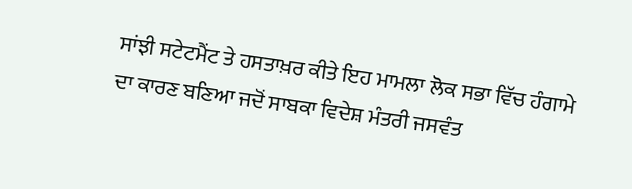ਸਾਂਝੀ ਸਟੇਟਮੈਂਟ ਤੇ ਹਸਤਾਖ਼ਰ ਕੀਤੇ ਇਹ ਮਾਮਲਾ ਲੋਕ ਸਭਾ ਵਿੱਚ ਹੰਗਾਮੇ ਦਾ ਕਾਰਣ ਬਣਿਆ ਜਦੋਂ ਸਾਬਕਾ ਵਿਦੇਸ਼ ਮੰਤਰੀ ਜਸਵੰਤ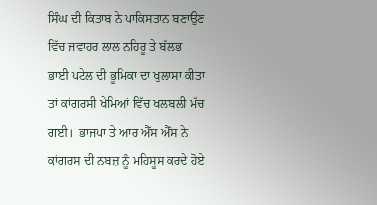ਸਿੰਘ ਦੀ ਕਿਤਾਬ ਨੇ ਪਾਕਿਸਤਾਨ ਬਣਾਉਣ ਵਿੱਚ ਜਵਾਹਰ ਲਾਲ ਨਹਿਰੂ ਤੇ ਬੱਲਭ ਭਾਈ ਪਟੇਲ ਦੀ ਭੂਮਿਕਾ ਦਾ ਖੁਲਾਸਾ ਕੀਤਾ ਤਾਂ ਕਾਂਗਰਸੀ ਖੇਮਿਆਂ ਵਿੱਚ ਖਲਬਲੀ ਮੱਚ ਗਈ।  ਭਾਜਪਾ ਤੇ ਆਰ ਐੱਸ ਐੱਸ ਨੇ ਕਾਂਗਰਸ ਦੀ ਨਬਜ਼ ਨੂੰ ਮਹਿਸੂਸ ਕਰਦੇ ਹੋਏ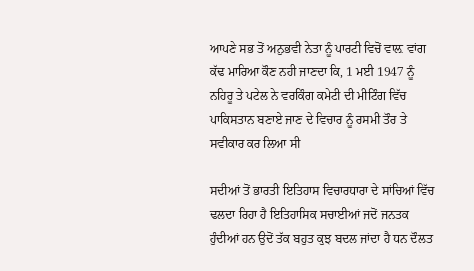ਆਪਣੇ ਸਭ ਤੋਂ ਅਨੁਭਵੀ ਨੇਤਾ ਨੂੰ ਪਾਰਟੀ ਵਿਚੋਂ ਵਾਲ਼ ਵਾਂਗ ਕੱਢ ਮਾਰਿਆ ਕੌਣ ਨਹੀ ਜਾਣਦਾ ਕਿ, 1 ਮਈ 1947 ਨੂੰ ਨਹਿਰੂ ਤੇ ਪਟੇਲ ਨੇ ਵਰਕਿੰਗ ਕਮੇਟੀ ਦੀ ਮੀਟਿੰਗ ਵਿੱਚ ਪਾਕਿਸਤਾਨ ਬਣਾਏ ਜਾਣ ਦੇ ਵਿਚਾਰ ਨੂੰ ਰਸਮੀ ਤੌਰ ਤੇ ਸਵੀਕਾਰ ਕਰ ਲਿਆ ਸੀ

ਸਦੀਆਂ ਤੋਂ ਭਾਰਤੀ ਇਤਿਹਾਸ ਵਿਚਾਰਧਾਰਾ ਦੇ ਸਾਂਚਿਆਂ ਵਿੱਚ ਢਲਦਾ ਰਿਹਾ ਹੈ ਇਤਿਹਾਸਿਕ ਸਚਾਈਆਂ ਜਦੋਂ ਜਨਤਕ ਹੁੰਦੀਆਂ ਹਨ ਉਦੋਂ ਤੱਕ ਬਹੁਤ ਕੁਝ ਬਦਲ ਜਾਂਦਾ ਹੈ ਧਨ ਦੌਲਤ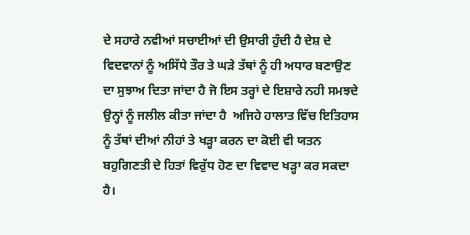ਦੇ ਸਹਾਰੇ ਨਵੀਆਂ ਸਚਾਈਆਂ ਦੀ ਉਸਾਰੀ ਹੁੰਦੀ ਹੈ ਦੇਸ਼ ਦੇ ਵਿਦਵਾਨਾਂ ਨੂੰ ਅਸਿੱਧੇ ਤੌਰ ਤੇ ਘੜੇ ਤੱਥਾਂ ਨੂੰ ਹੀ ਅਧਾਰ ਬਣਾਉਣ ਦਾ ਸੁਝਾਅ ਦਿਤਾ ਜਾਂਦਾ ਹੈ ਜੋ ਇਸ ਤਰ੍ਹਾਂ ਦੇ ਇਸ਼ਾਰੇ ਨਹੀ ਸਮਝਦੇ ਉਨ੍ਹਾਂ ਨੂੰ ਜਲੀਲ ਕੀਤਾ ਜਾਂਦਾ ਹੈ  ਅਜਿਹੇ ਹਾਲਾਤ ਵਿੱਚ ਇਤਿਹਾਸ ਨੂੰ ਤੱਥਾਂ ਦੀਆਂ ਨੀਹਾਂ ਤੇ ਖੜ੍ਹਾ ਕਰਨ ਦਾ ਕੋਈ ਵੀ ਯਤਨ ਬਹੁਗਿਣਤੀ ਦੇ ਹਿਤਾਂ ਵਿਰੁੱਧ ਹੋਣ ਦਾ ਵਿਵਾਦ ਖੜ੍ਹਾ ਕਰ ਸਕਦਾ ਹੈ।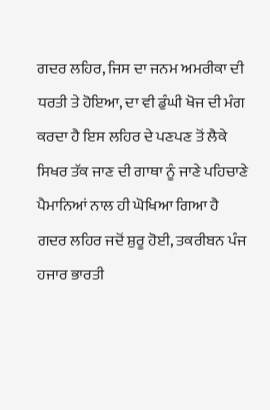ਗਦਰ ਲਹਿਰ, ਜਿਸ ਦਾ ਜਨਮ ਅਮਰੀਕਾ ਦੀ ਧਰਤੀ ਤੇ ਹੋਇਆ, ਦਾ ਵੀ ਡੁੰਘੀ ਖੋਜ ਦੀ ਮੰਗ ਕਰਦਾ ਹੈ ਇਸ ਲਹਿਰ ਦੇ ਪਣਪਣ ਤੋਂ ਲੈਕੇ ਸਿਖਰ ਤੱਕ ਜਾਣ ਦੀ ਗਾਥਾ ਨੂੰ ਜਾਣੇ ਪਹਿਚਾਣੇ ਪੈਮਾਨਿਆਂ ਨਾਲ ਹੀ ਘੋਖਿਆ ਗਿਆ ਹੈ ਗਦਰ ਲਹਿਰ ਜਦੋਂ ਸ਼ੁਰੂ ਹੋਈ, ਤਕਰੀਬਨ ਪੰਜ ਹਜਾਰ ਭਾਰਤੀ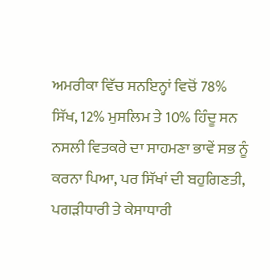ਅਮਰੀਕਾ ਵਿੱਚ ਸਨਇਨ੍ਹਾਂ ਵਿਚੋਂ 78% ਸਿੱਖ, 12% ਮੁਸਲਿਮ ਤੇ 10% ਹਿੰਦੂ ਸਨ ਨਸਲੀ ਵਿਤਕਰੇ ਦਾ ਸਾਹਮਣਾ ਭਾਵੇਂ ਸਭ ਨੂੰ ਕਰਨਾ ਪਿਆ, ਪਰ ਸਿੱਖਾਂ ਦੀ ਬਹੁਗਿਣਤੀ, ਪਗੜੀਧਾਰੀ ਤੇ ਕੇਸਾਧਾਰੀ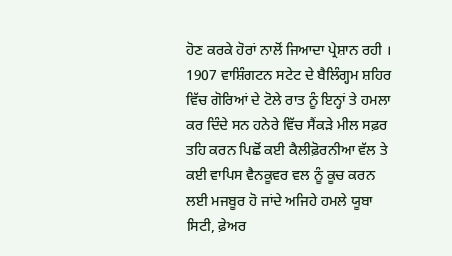ਹੋਣ ਕਰਕੇ ਹੋਰਾਂ ਨਾਲੋਂ ਜਿਆਦਾ ਪ੍ਰੇਸ਼ਾਨ ਰਹੀ । 1907 ਵਾਸ਼ਿੰਗਟਨ ਸਟੇਟ ਦੇ ਬੈਲਿੰਗ੍ਹਮ ਸ਼ਹਿਰ ਵਿੱਚ ਗੋਰਿਆਂ ਦੇ ਟੋਲੇ ਰਾਤ ਨੂੰ ਇਨ੍ਹਾਂ ਤੇ ਹਮਲਾ ਕਰ ਦਿੰਦੇ ਸਨ ਹਨੇਰੇ ਵਿੱਚ ਸੈਂਕੜੇ ਮੀਲ ਸਫ਼ਰ ਤਹਿ ਕਰਨ ਪਿਛੋਂ ਕਈ ਕੈਲੀਫ਼ੋਰਨੀਆ ਵੱਲ ਤੇ ਕਈ ਵਾਪਿਸ ਵੈਨਕੂਵਰ ਵਲ ਨੂੰ ਕੂਚ ਕਰਨ ਲਈ ਮਜਬੂਰ ਹੋ ਜਾਂਦੇ ਅਜਿਹੇ ਹਮਲੇ ਯੂਬਾ ਸਿਟੀ, ਫ਼ੇਅਰ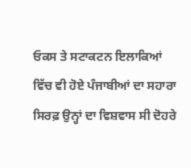ਓਕਸ ਤੇ ਸਟਾਕਟਨ ਇਲਾਕਿਆਂ ਵਿੱਚ ਵੀ ਹੋਏ ਪੰਜਾਬੀਆਂ ਦਾ ਸਹਾਰਾ ਸਿਰਫ਼ ਉਨ੍ਹਾਂ ਦਾ ਵਿਸ਼ਵਾਸ ਸੀ ਦੋਹਰੇ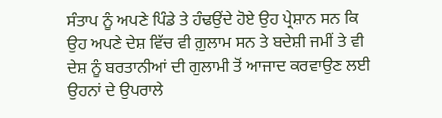ਸੰਤਾਪ ਨੂੰ ਅਪਣੇ ਪਿੰਡੇ ਤੇ ਹੰਢਉਂਦੇ ਹੋਏ ਉਹ ਪ੍ਰੇਸ਼ਾਨ ਸਨ ਕਿ ਉਹ ਅਪਣੇ ਦੇਸ਼ ਵਿੱਚ ਵੀ ਗ਼ੁਲਾਮ ਸਨ ਤੇ ਬਦੇਸ਼ੀ ਜਮੀਂ ਤੇ ਵੀ ਦੇਸ਼ ਨੂੰ ਬਰਤਾਨੀਆਂ ਦੀ ਗੁਲਾਮੀ ਤੋਂ ਆਜਾਦ ਕਰਵਾਉਣ ਲਈ ਉਹਨਾਂ ਦੇ ਉਪਰਾਲੇ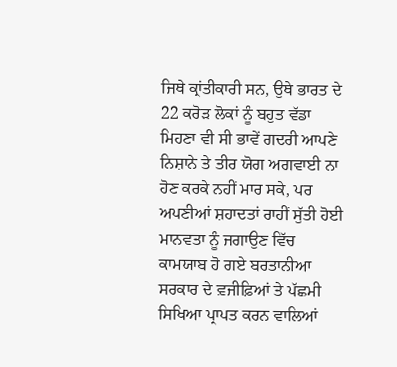ਜਿਥੇ ਕ੍ਰਾਂਤੀਕਾਰੀ ਸਨ, ਉਥੇ ਭਾਰਤ ਦੇ 22 ਕਰੋੜ ਲੋਕਾਂ ਨੂੰ ਬਹੁਤ ਵੱਡਾ ਮਿਹਣਾ ਵੀ ਸੀ ਭਾਵੇਂ ਗਦਰੀ ਆਪਣੇ ਨਿਸ਼ਾਨੇ ਤੇ ਤੀਰ ਯੋਗ ਅਗਵਾਈ ਨਾ ਹੋਣ ਕਰਕੇ ਨਹੀਂ ਮਾਰ ਸਕੇ, ਪਰ ਅਪਣੀਆਂ ਸ਼ਹਾਦਤਾਂ ਰਾਹੀਂ ਸੁੱਤੀ ਹੋਈ ਮਾਨਵਤਾ ਨੂੰ ਜਗਾਉਣ ਵਿੱਚ ਕਾਮਯਾਬ ਹੋ ਗਏ ਬਰਤਾਨੀਆ ਸਰਕਾਰ ਦੇ ਵ਼ਜੀਫ਼ਿਆਂ ਤੇ ਪੱਛਮੀ ਸਿਖਿਆ ਪ੍ਰਾਪਤ ਕਰਨ ਵਾਲਿਆਂ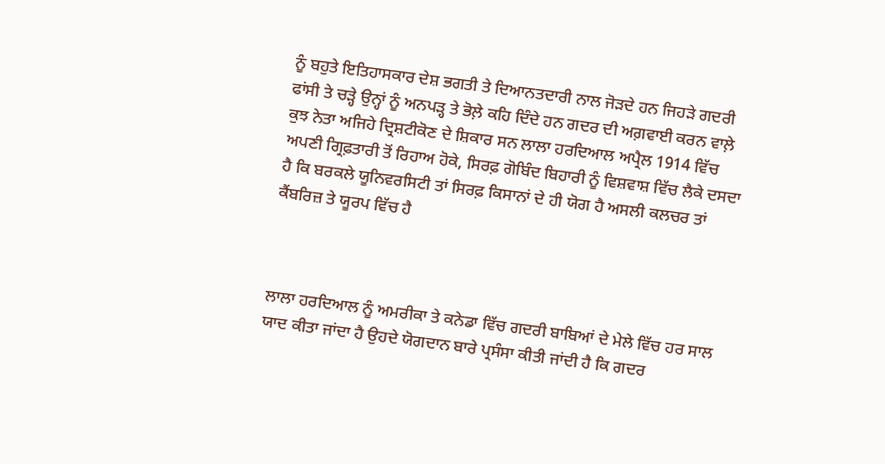ਨੂੰ ਬਹੁਤੇ ਇਤਿਹਾਸਕਾਰ ਦੇਸ਼ ਭਗਤੀ ਤੇ ਦਿਆਨਤਦਾਰੀ ਨਾਲ ਜੋੜਦੇ ਹਨ ਜਿਹੜੇ ਗਦਰੀ ਫਾਂਸੀ ਤੇ ਚੜ੍ਹੇ ਉਨ੍ਹਾਂ ਨੂੰ ਅਨਪੜ੍ਹ ਤੇ ਭੋਲ਼ੇ ਕਹਿ ਦਿੰਦੇ ਹਨ ਗਦਰ ਦੀ ਅਗ਼ਵਾਈ ਕਰਨ ਵਾਲ਼ੇ ਕੁਝ ਨੇਤਾ ਅਜਿਹੇ ਦ੍ਰਿਸ਼ਟੀਕੋਣ ਦੇ ਸ਼ਿਕਾਰ ਸਨ ਲਾਲਾ ਹਰਦਿਆਲ ਅਪ੍ਰੈਲ 1914 ਵਿੱਚ ਅਪਣੀ ਗ੍ਰਿਫ਼ਤਾਰੀ ਤੋਂ ਰਿਹਾਅ ਹੋਕੇ, ਸਿਰਫ਼ ਗੋਬਿੰਦ ਬਿਹਾਰੀ ਨੂੰ ਵਿਸ਼ਵਾਸ਼ ਵਿੱਚ ਲੈਕੇ ਦਸਦਾ ਹੈ ਕਿ ਬਰਕਲੇ ਯੂਨਿਵਰਸਿਟੀ ਤਾਂ ਸਿਰਫ਼ ਕਿਸਾਨਾਂ ਦੇ ਹੀ ਯੋਗ ਹੈ ਅਸਲੀ ਕਲਚਰ ਤਾਂ ਕੈਂਬਰਿਜ਼ ਤੇ ਯੂਰਪ ਵਿੱਚ ਹੈ



ਲਾਲਾ ਹਰਦਿਆਲ ਨੂੰ ਅਮਰੀਕਾ ਤੇ ਕਨੇਡਾ ਵਿੱਚ ਗਦਰੀ ਬਾਬਿਆਂ ਦੇ ਮੇਲੇ ਵਿੱਚ ਹਰ ਸਾਲ ਯਾਦ ਕੀਤਾ ਜਾਂਦਾ ਹੈ ਉਹਦੇ ਯੋਗਦਾਨ ਬਾਰੇ ਪ੍ਰਸੰਸਾ ਕੀਤੀ ਜਾਂਦੀ ਹੈ ਕਿ ਗਦਰ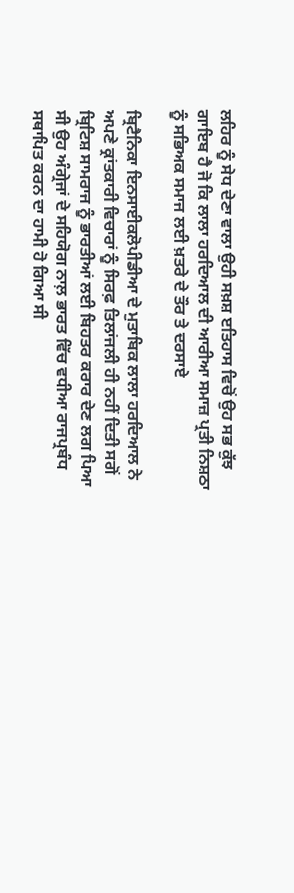ਲਹਿਰ ਨੂੰ ਸੇਧ ਦੇਣਾ ਵਾਲਾ ਉਹੀ ਸਖ਼ਸ਼ ੲਤਿਹਾਸ ਵਿਚੋਂ ਉਹ ਸਭ ਕੁੱਝ ਗਾਇਬ ਹੈ ਜੋ ਕਿ ਲਾਲਾ ਹਰਦਿਆਲ ਦੀ ਆਰੀਆ ਸਮਾਜ਼ ਪ੍ਰਤੀ ਨਿਸ਼ਠਾ ਨੂੰ ਸਭਿਅਕ ਸਮਾਜ ਲਈ ਖ਼ਤਰੇ ਦੇ ਤੌਰ ਤੇ ਦਰਸਾਏ

ਬ੍ਰਿਟੈਨਿਕਾ ਇਨਸਾਈਕਲੋਪੀਡੀਆ ਦੇ ਮੁਤਾਬਿਕ ਲਾਲਾ ਹਰਦਿਆਲ ਨੇ ਅਪਣੇ ਕ੍ਰਾਂਤਕਾਰੀ ਵਿਚਾਰਾਂ ਨੂੰ ਸਿਰਫ਼ ਤਿਲਾਂਜਲੀ ਹੀ ਨਹੀਂ ਦਿਤੀ ਸਗੋਂ ਬ੍ਰਿਟਿਸ਼ ਸਾਮਰਾਜ ਨੂੰ ਭਾਰਤੀਆਂ ਲਈ ਬਿਹਤਰ ਕਰਾਰ ਦੇਣ ਲਗ ਪਿਆ ਸੀ ਉਹ ਅੰਗ੍ਰੇਜਾਂ ਦੇ ਸਹਿਯੋਗ ਨਾਲ਼ ਭਾਰਤ ਵਿੱਚ ਵਧੀਆ ਰਾਜਪ੍ਰਬੰਧ ਸਥਾਪਿਤ ਕਰਨ ਦਾ ਹਾਮੀ ਹੋ ਗਿਆ ਸੀ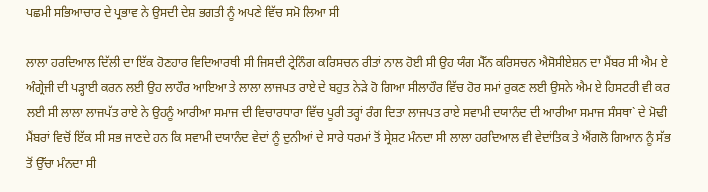ਪਛਮੀ ਸਭਿਆਚਾਰ ਦੇ ਪ੍ਰਭਾਵ ਨੇ ਉਸਦੀ ਦੇਸ਼ ਭਗਤੀ ਨੂੰ ਅਪਣੇ ਵਿੱਚ ਸਮੋ ਲਿਆ ਸੀ

ਲਾਲਾ ਹਰਦਿਆਲ ਦਿੱਲੀ ਦਾ ਇੱਕ ਹੋਣਹਾਰ ਵਿਦਿਆਰਥੀ ਸੀ ਜਿਸਦੀ ਟ੍ਰੇਨਿੰਗ ਕਰਿਸਚਨ ਰੀਤਾਂ ਨਾਲ ਹੋਈ ਸੀ ਉਹ ਯੰਗ ਮੈੱਨ ਕਰਿਸਚਨ ਐਸੋਸੀਏਸ਼ਨ ਦਾ ਮੈਂਬਰ ਸੀ ਐਮ ਏ ਅੰਗ੍ਰੇਜੀ ਦੀ ਪੜ੍ਹਾਈ ਕਰਨ ਲਈ ਉਹ ਲਾਹੌਰ ਆਇਆ ਤੇ ਲਾਲਾ ਲਾਜਪਤ ਰਾਏ ਦੇ ਬਹੁਤ ਨੇੜੇ ਹੋ ਗਿਆ ਸੀਲਾਹੌਰ ਵਿੱਚ ਹੋਰ ਸਮਾਂ ਰੁਕਣ ਲਈ ਉਸਨੇ ਐਮ ਏ ਹਿਸਟਰੀ ਵੀ ਕਰ ਲਈ ਸੀ ਲਾਲਾ ਲਾਜਪੱਤ ਰਾਏ ਨੇ ਉਹਨੂੰ ਆਰੀਆ ਸਮਾਜ ਦੀ ਵਿਚਾਰਧਾਰਾ ਵਿੱਚ ਪੂਰੀ ਤਰ੍ਹਾਂ ਰੰਗ ਦਿਤਾ ਲਾਜਪਤ ਰਾਏ ਸਵਾਮੀ ਦਯਾਨੰਦ ਦੀ ਆਰੀਆ ਸਮਾਜ ਸੰਸਥਾ` ਦੇ ਮੋਢੀ ਮੈਂਬਰਾਂ ਵਿਚੋਂ ਇੱਕ ਸੀ ਸਭ ਜਾਣਦੇ ਹਨ ਕਿ ਸਵਾਮੀ ਦਯਾਨੰਦ ਵੇਦਾਂ ਨੂੰ ਦੁਨੀਆਂ ਦੇ ਸਾਰੇ ਧਰਮਾਂ ਤੋਂ ਸ੍ਰੇਸ਼ਟ ਮੰਨਦਾ ਸੀ ਲਾਲਾ ਹਰਦਿਆਲ ਵੀ ਵੇਦਾਂਤਿਕ ਤੇ ਐਂਗਲੋ ਗਿਆਨ ਨੂੰ ਸੱਭ ਤੋਂ ਉੱਚਾ ਮੰਨਦਾ ਸੀ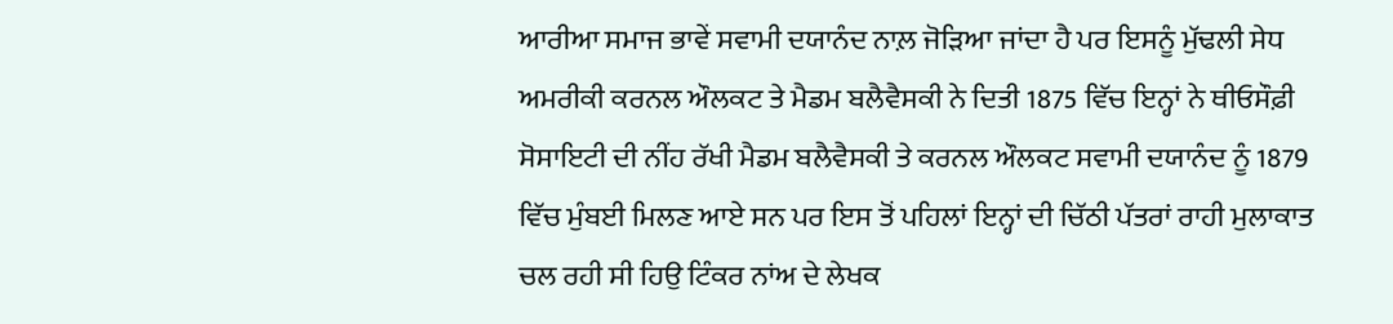ਆਰੀਆ ਸਮਾਜ ਭਾਵੇਂ ਸਵਾਮੀ ਦਯਾਨੰਦ ਨਾਲ਼ ਜੋੜਿਆ ਜਾਂਦਾ ਹੈ ਪਰ ਇਸਨੂੰ ਮੁੱਢਲੀ ਸੇਧ ਅਮਰੀਕੀ ਕਰਨਲ ਔਲਕਟ ਤੇ ਮੈਡਮ ਬਲੈਵੈਸਕੀ ਨੇ ਦਿਤੀ 1875 ਵਿੱਚ ਇਨ੍ਹਾਂ ਨੇ ਥੀਓਸੌਫ਼ੀ ਸੋਸਾਇਟੀ ਦੀ ਨੀਂਹ ਰੱਖੀ ਮੈਡਮ ਬਲੈਵੈਸਕੀ ਤੇ ਕਰਨਲ ਔਲਕਟ ਸਵਾਮੀ ਦਯਾਨੰਦ ਨੂੰ 1879 ਵਿੱਚ ਮੁੰਬਈ ਮਿਲਣ ਆਏ ਸਨ ਪਰ ਇਸ ਤੋਂ ਪਹਿਲਾਂ ਇਨ੍ਹਾਂ ਦੀ ਚਿੱਠੀ ਪੱਤਰਾਂ ਰਾਹੀ ਮੁਲਾਕਾਤ ਚਲ ਰਹੀ ਸੀ ਹਿਉ ਟਿੰਕਰ ਨਾਂਅ ਦੇ ਲੇਖਕ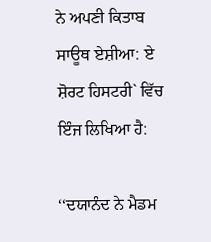ਨੇ ਅਪਣੀ ਕਿਤਾਬ ਸਾਊਥ ਏਸ਼ੀਆ: ਏ ਸ਼ੋਰਟ ਹਿਸਟਰੀ` ਵਿੱਚ ਇੰਜ ਲਿਖਿਆ ਹੈ:

‘‘ਦਯਾਨੰਦ ਨੇ ਮੈਡਮ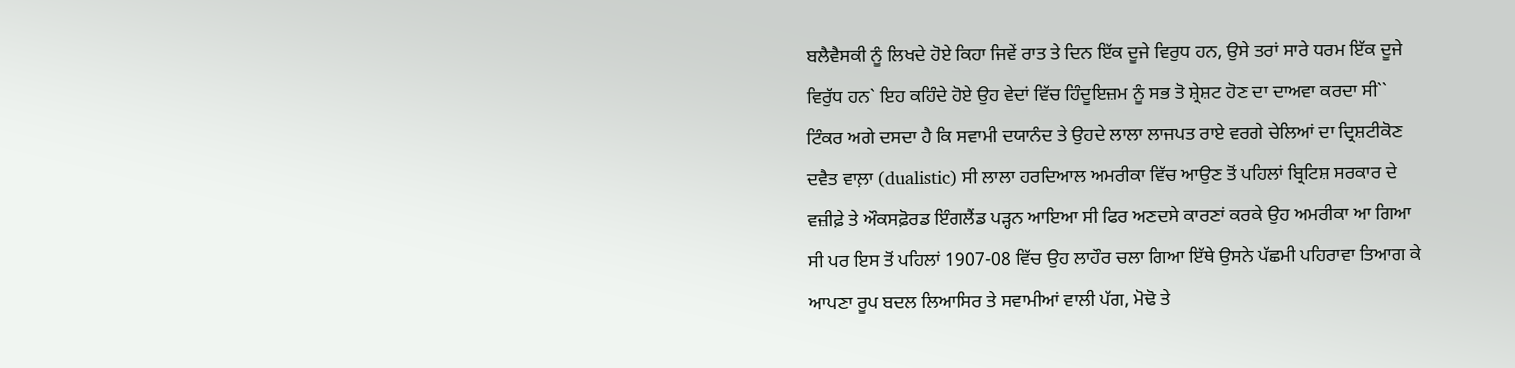ਬਲੈਵੈਸਕੀ ਨੂੰ ਲਿਖਦੇ ਹੋਏ ਕਿਹਾ ਜਿਵੇਂ ਰਾਤ ਤੇ ਦਿਨ ਇੱਕ ਦੂਜੇ ਵਿਰੁਧ ਹਨ, ਉਸੇ ਤਰਾਂ ਸਾਰੇ ਧਰਮ ਇੱਕ ਦੂਜੇ ਵਿਰੁੱਧ ਹਨ` ਇਹ ਕਹਿੰਦੇ ਹੋਏ ਉਹ ਵੇਦਾਂ ਵਿੱਚ ਹਿੰਦੂਇਜ਼ਮ ਨੂੰ ਸਭ ਤੋ ਸ਼੍ਰੇਸ਼ਟ ਹੋਣ ਦਾ ਦਾਅਵਾ ਕਰਦਾ ਸੀ`` ਟਿੰਕਰ ਅਗੇ ਦਸਦਾ ਹੈ ਕਿ ਸਵਾਮੀ ਦਯਾਨੰਦ ਤੇ ਉਹਦੇ ਲਾਲਾ ਲਾਜਪਤ ਰਾਏ ਵਰਗੇ ਚੇਲਿਆਂ ਦਾ ਦ੍ਰਿਸ਼ਟੀਕੋਣ ਦਵੈਤ ਵਾਲ਼ਾ (dualistic) ਸੀ ਲਾਲਾ ਹਰਦਿਆਲ ਅਮਰੀਕਾ ਵਿੱਚ ਆਉਣ ਤੋਂ ਪਹਿਲਾਂ ਬ੍ਰਿਟਿਸ਼ ਸਰਕਾਰ ਦੇ ਵਜ਼ੀਫ਼ੇ ਤੇ ਔਕਸਫ਼ੋਰਡ ਇੰਗਲੈਂਡ ਪੜ੍ਹਨ ਆਇਆ ਸੀ ਫਿਰ ਅਣਦਸੇ ਕਾਰਣਾਂ ਕਰਕੇ ਉਹ ਅਮਰੀਕਾ ਆ ਗਿਆ ਸੀ ਪਰ ਇਸ ਤੋਂ ਪਹਿਲਾਂ 1907-08 ਵਿੱਚ ਉਹ ਲਾਹੌਰ ਚਲਾ ਗਿਆ ਇੱਥੇ ਉਸਨੇ ਪੱਛਮੀ ਪਹਿਰਾਵਾ ਤਿਆਗ ਕੇ ਆਪਣਾ ਰੂਪ ਬਦਲ ਲਿਆਸਿਰ ਤੇ ਸਵਾਮੀਆਂ ਵਾਲੀ ਪੱਗ, ਮੋਢੋ ਤੇ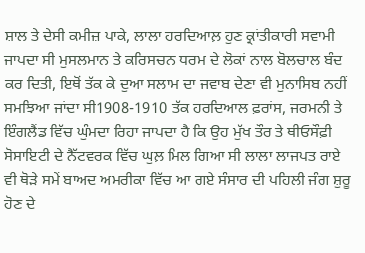ਸ਼ਾਲ ਤੇ ਦੇਸੀ ਕਮੀਜ਼ ਪਾਕੇ, ਲਾਲਾ ਹਰਦਿਆਲ਼ ਹੁਣ ਕ੍ਰਾਂਤੀਕਾਰੀ ਸਵਾਮੀ ਜਾਪਦਾ ਸੀ ਮੁਸਲਮਾਨ ਤੇ ਕਰਿਸਚਨ ਧਰਮ ਦੇ ਲੋਕਾਂ ਨਾਲ ਬੋਲਚਾਲ ਬੰਦ ਕਰ ਦਿਤੀ, ਇਥੋਂ ਤੱਕ ਕੇ ਦੁਆ ਸਲਾਮ ਦਾ ਜਵਾਬ ਦੇਣਾ ਵੀ ਮੁਨਾਸਿਬ ਨਹੀਂ ਸਮਝਿਆ ਜਾਂਦਾ ਸੀ1908-1910 ਤੱਕ ਹਰਦਿਆਲ ਫ਼ਰਾਂਸ, ਜਰਮਨੀ ਤੇ ਇੰਗਲੈਂਡ ਵਿੱਚ ਘੁੰਮਦਾ ਰਿਹਾ ਜਾਪਦਾ ਹੈ ਕਿ ਉਹ ਮੁੱਖ ਤੌਰ ਤੇ ਥੀਓਸੌਫ਼ੀ ਸੋਸਾਇਟੀ ਦੇ ਨੈੱਟਵਰਕ ਵਿੱਚ ਘੁਲ਼ ਮਿਲ ਗਿਆ ਸੀ ਲਾਲਾ ਲਾਜਪਤ ਰਾਏ ਵੀ ਥੋੜੇ ਸਮੇਂ ਬਾਅਦ ਅਮਰੀਕਾ ਵਿੱਚ ਆ ਗਏ ਸੰਸਾਰ ਦੀ ਪਹਿਲੀ ਜੰਗ ਸ਼ੁਰੂ ਹੋਣ ਦੇ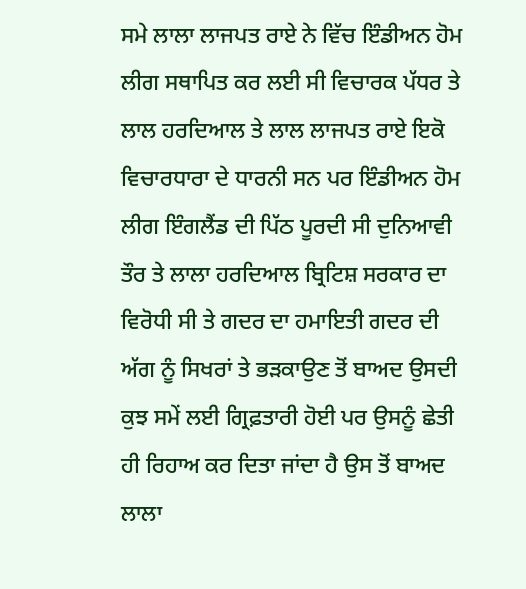ਸਮੇ ਲਾਲਾ ਲਾਜਪਤ ਰਾਏ ਨੇ ਵਿੱਚ ਇੰਡੀਅਨ ਹੋਮ ਲੀਗ ਸਥਾਪਿਤ ਕਰ ਲਈ ਸੀ ਵਿਚਾਰਕ ਪੱਧਰ ਤੇ ਲਾਲ ਹਰਦਿਆਲ ਤੇ ਲਾਲ ਲਾਜਪਤ ਰਾਏ ਇਕੋ ਵਿਚਾਰਧਾਰਾ ਦੇ ਧਾਰਨੀ ਸਨ ਪਰ ਇੰਡੀਅਨ ਹੋਮ ਲੀਗ ਇੰਗਲੈਂਡ ਦੀ ਪਿੱਠ ਪੂਰਦੀ ਸੀ ਦੁਨਿਆਵੀ ਤੌਰ ਤੇ ਲਾਲਾ ਹਰਦਿਆਲ ਬ੍ਰਿਟਿਸ਼ ਸਰਕਾਰ ਦਾ ਵਿਰੋਧੀ ਸੀ ਤੇ ਗਦਰ ਦਾ ਹਮਾਇਤੀ ਗਦਰ ਦੀ ਅੱਗ ਨੂੰ ਸਿਖਰਾਂ ਤੇ ਭੜਕਾਉਣ ਤੋਂ ਬਾਅਦ ਉਸਦੀ ਕੁਝ ਸਮੇਂ ਲਈ ਗ੍ਰਿਫ਼ਤਾਰੀ ਹੋਈ ਪਰ ਉਸਨੂੰ ਛੇਤੀ ਹੀ ਰਿਹਾਅ ਕਰ ਦਿਤਾ ਜਾਂਦਾ ਹੈ ਉਸ ਤੋਂ ਬਾਅਦ ਲਾਲਾ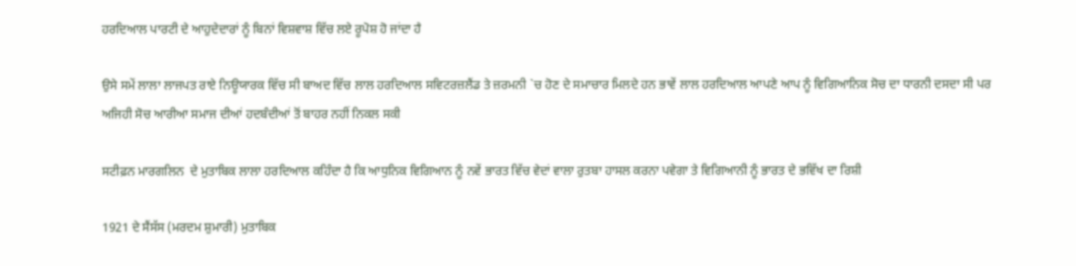ਹਰਦਿਆਲ ਪਾਰਟੀ ਦੇ ਆਹੁਦੇਦਾਰਾਂ ਨੂੰ ਬਿਨਾਂ ਵਿਸ਼ਵਾਸ਼ ਵਿੱਚ ਲਏ ਰੂਪੋਸ਼ ਹੋ ਜਾਂਦਾ ਹੈ

ਉਸੇ ਸਮੇਂ ਲਾਲਾ ਲਾਜਪਤ ਰਾਏ ਨਿਊਯਾਰਕ ਵਿੱਚ ਸੀ ਬਾਅਦ ਵਿੱਚ ਲਾਲ ਹਰਦਿਆਲ ਸਵਿਟਰਜ਼ਲੈਂਡ ਤੇ ਜ਼ਰਮਨੀ `ਚ ਹੋਣ ਦੇ ਸਮਾਚਾਰ ਮਿਲਦੇ ਹਨ ਭਾਵੇਂ ਲਾਲ ਹਰਦਿਆਲ ਆਪਣੇ ਆਪ ਨੂੰ ਵਿਗਿਆਨਿਕ ਸੋਚ ਦਾ ਧਾਰਨੀ ਦਸਦਾ ਸੀ ਪਰ ਅਜਿਹੀ ਸੋਚ ਆਰੀਆ ਸਮਾਜ ਦੀਆਂ ਹਦਬੰਦੀਆਂ ਤੋਂ ਬਾਹਰ ਨਹੀਂ ਨਿਕਲ ਸਕੀ

ਸਟੀਫ਼ਨ ਮਾਰਗਲਿਨ  ਦੇ ਮੁਤਾਬਿਕ ਲਾਲਾ ਹਰਦਿਆਲ ਕਹਿੰਦਾ ਹੈ ਕਿ ਆਧੁਨਿਕ ਵਿਗਿਆਨ ਨੂੰ ਨਵੇਂ ਭਾਰਤ ਵਿੱਚ ਵੇਦਾਂ ਵਾਲਾ ਰੁਤਬਾ ਹਾਸਲ ਕਰਨਾ ਪਵੇਗਾ ਤੇ ਵਿਗਿਆਨੀ ਨੂੰ ਭਾਰਤ ਦੇ ਭਵਿੱਖ ਦਾ ਰਿਸ਼ੀ

1921 ਦੇ ਸੈਂਸੱਸ (ਮਰਦਮ ਸ਼ੁਮਾਰੀ) ਮੁਤਾਬਿਕ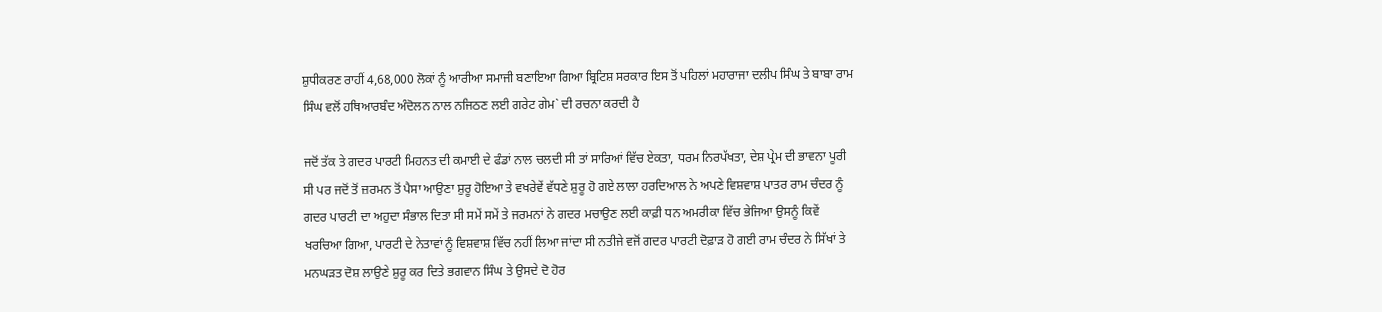ਸ਼ੁਧੀਕਰਣ ਰਾਹੀਂ 4,68,000 ਲੋਕਾਂ ਨੂੰ ਆਰੀਆ ਸਮਾਜੀ ਬਣਾਇਆ ਗਿਆ ਬ੍ਰਿਟਿਸ਼ ਸਰਕਾਰ ਇਸ ਤੋਂ ਪਹਿਲਾਂ ਮਹਾਰਾਜਾ ਦਲੀਪ ਸਿੰਘ ਤੇ ਬਾਬਾ ਰਾਮ ਸਿੰਘ ਵਲੋਂ ਹਥਿਆਰਬੰਦ ਅੰਦੋਲਨ ਨਾਲ ਨਜਿਠਣ ਲਈ ਗਰੇਟ ਗੇਮ` ਦੀ ਰਚਨਾ ਕਰਦੀ ਹੈ

ਜਦੋਂ ਤੱਕ ਤੇ ਗਦਰ ਪਾਰਟੀ ਮਿਹਨਤ ਦੀ ਕਮਾਈ ਦੇ ਫੰਡਾਂ ਨਾਲ ਚਲਦੀ ਸੀ ਤਾਂ ਸਾਰਿਆਂ ਵਿੱਚ ਏਕਤਾ, ਧਰਮ ਨਿਰਪੱਖਤਾ, ਦੇਸ਼ ਪ੍ਰੇਮ ਦੀ ਭਾਵਨਾ ਪੂਰੀ ਸੀ ਪਰ ਜਦੋਂ ਤੋਂ ਜ਼ਰਮਨ ਤੋਂ ਪੈਸਾ ਆਉਣਾ ਸ਼ੁਰੂ ਹੋਇਆ ਤੇ ਵਖਰੇਵੇਂ ਵੱਧਣੇ ਸ਼ੁਰੂ ਹੋ ਗਏ ਲਾਲਾ ਹਰਦਿਆਲ ਨੇ ਅਪਣੇ ਵਿਸ਼ਵਾਸ਼ ਪਾਤਰ ਰਾਮ ਚੰਦਰ ਨੂੰ ਗਦਰ ਪਾਰਟੀ ਦਾ ਅਹੁਦਾ ਸੰਭਾਲ ਦਿਤਾ ਸੀ ਸਮੇਂ ਸਮੇਂ ਤੇ ਜਰਮਨਾਂ ਨੇ ਗਦਰ ਮਚਾਉਣ ਲਈ ਕਾਫ਼ੀ ਧਨ ਅਮਰੀਕਾ ਵਿੱਚ ਭੇਜਿਆ ਉਸਨੂੰ ਕਿਵੇਂ ਖਰਚਿਆ ਗਿਆ, ਪਾਰਟੀ ਦੇ ਨੇਤਾਵਾਂ ਨੂੰ ਵਿਸ਼ਵਾਸ਼ ਵਿੱਚ ਨਹੀਂ ਲਿਆ ਜਾਂਦਾ ਸੀ ਨਤੀਜੇ ਵਜੋਂ ਗਦਰ ਪਾਰਟੀ ਦੋਫ਼ਾੜ ਹੋ ਗਈ ਰਾਮ ਚੰਦਰ ਨੇ ਸਿੱਖਾਂ ਤੇ ਮਨਘੜਤ ਦੋਸ਼ ਲਾਉਣੇ ਸ਼ੁਰੂ ਕਰ ਦਿਤੇ ਭਗਵਾਨ ਸਿੰਘ ਤੇ ਉਸਦੇ ਦੋ ਹੋਰ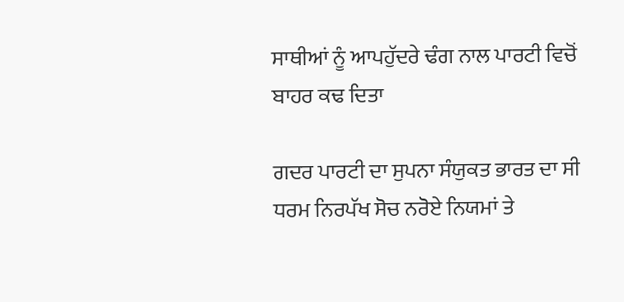ਸਾਥੀਆਂ ਨੂੰ ਆਪਹੁੱਦਰੇ ਢੰਗ ਨਾਲ ਪਾਰਟੀ ਵਿਚੋਂ ਬਾਹਰ ਕਢ ਦਿਤਾ

ਗਦਰ ਪਾਰਟੀ ਦਾ ਸੁਪਨਾ ਸੰਯੁਕਤ ਭਾਰਤ ਦਾ ਸੀ ਧਰਮ ਨਿਰਪੱਖ ਸੋਚ ਨਰੋਏ ਨਿਯਮਾਂ ਤੇ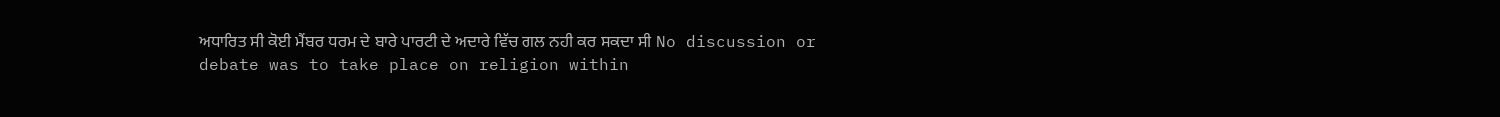ਅਧਾਰਿਤ ਸੀ ਕੋਈ ਮੈਂਬਰ ਧਰਮ ਦੇ ਬਾਰੇ ਪਾਰਟੀ ਦੇ ਅਦਾਰੇ ਵਿੱਚ ਗਲ ਨਹੀ ਕਰ ਸਕਦਾ ਸੀ No discussion or debate was to take place on religion within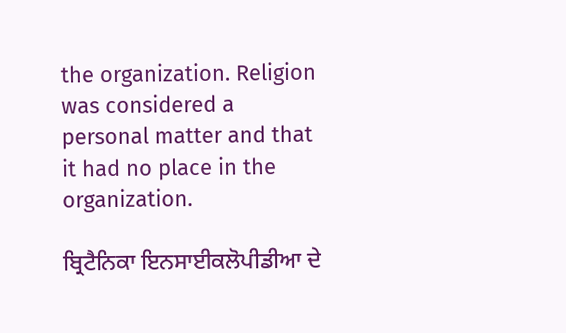the organization. Religion was considered a personal matter and that it had no place in the organization.

ਬ੍ਰਿਟੈਨਿਕਾ ਇਨਸਾਈਕਲੋਪੀਡੀਆ ਦੇ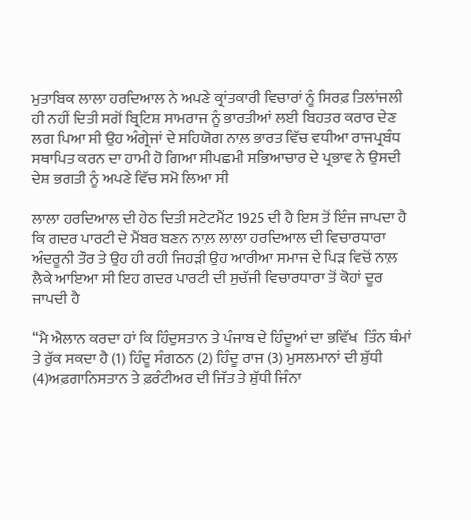ਮੁਤਾਬਿਕ ਲਾਲਾ ਹਰਦਿਆਲ ਨੇ ਅਪਣੇ ਕ੍ਰਾਂਤਕਾਰੀ ਵਿਚਾਰਾਂ ਨੂੰ ਸਿਰਫ਼ ਤਿਲਾਂਜਲੀ ਹੀ ਨਹੀਂ ਦਿਤੀ ਸਗੋਂ ਬ੍ਰਿਟਿਸ਼ ਸਾਮਰਾਜ ਨੂੰ ਭਾਰਤੀਆਂ ਲਈ ਬਿਹਤਰ ਕਰਾਰ ਦੇਣ ਲਗ ਪਿਆ ਸੀ ਉਹ ਅੰਗ੍ਰੇਜਾਂ ਦੇ ਸਹਿਯੋਗ ਨਾਲ਼ ਭਾਰਤ ਵਿੱਚ ਵਧੀਆ ਰਾਜਪ੍ਰਬੰਧ ਸਥਾਪਿਤ ਕਰਨ ਦਾ ਹਾਮੀ ਹੋ ਗਿਆ ਸੀਪਛਮੀ ਸਭਿਆਚਾਰ ਦੇ ਪ੍ਰਭਾਵ ਨੇ ਉਸਦੀ ਦੇਸ਼ ਭਗਤੀ ਨੂੰ ਅਪਣੇ ਵਿੱਚ ਸਮੋ ਲਿਆ ਸੀ

ਲਾਲਾ ਹਰਦਿਆਲ ਦੀ ਹੇਠ ਦਿਤੀ ਸਟੇਟਮੈਂਟ 1925 ਦੀ ਹੈ ਇਸ ਤੋਂ ਇੰਜ ਜਾਪਦਾ ਹੈ ਕਿ ਗਦਰ ਪਾਰਟੀ ਦੇ ਮੈਂਬਰ ਬਣਨ ਨਾਲ਼ ਲਾਲਾ ਹਰਦਿਆਲ ਦੀ ਵਿਚਾਰਧਾਰਾ ਅੰਦਰੂਨੀ ਤੌਰ ਤੇ ਉਹ ਹੀ ਰਹੀ ਜਿਹੜੀ ਉਹ ਆਰੀਆ ਸਮਾਜ ਦੇ ਪਿੜ ਵਿਚੋਂ ਨਾਲ਼ ਲੈਕੇ ਆਇਆ ਸੀ ਇਹ ਗਦਰ ਪਾਰਟੀ ਦੀ ਸੁਚੱਜੀ ਵਿਚਾਰਧਾਰਾ ਤੋਂ ਕੋਹਾਂ ਦੂਰ ਜਾਪਦੀ ਹੈ

‘‘ਮੈ ਐਲਾਨ ਕਰਦਾ ਹਾਂ ਕਿ ਹਿੰਦੁਸਤਾਨ ਤੇ ਪੰਜਾਬ ਦੇ ਹਿੰਦੂਆਂ ਦਾ ਭਵਿੱਖ  ਤਿੰਨ ਥੰਮਾਂ ਤੇ ਰੁੱਕ ਸਕਦਾ ਹੈ (1) ਹਿੰਦੂ ਸੰਗਠਨ (2) ਹਿੰਦੂ ਰਾਜ (3) ਮੁਸਲਮਾਨਾਂ ਦੀ ਸ਼ੁੱਧੀ (4)ਅਫ਼ਗਾਨਿਸਤਾਨ ਤੇ ਫ਼ਰੰਟੀਅਰ ਦੀ ਜਿੱਤ ਤੇ ਸ਼ੁੱਧੀ ਜਿੰਨਾ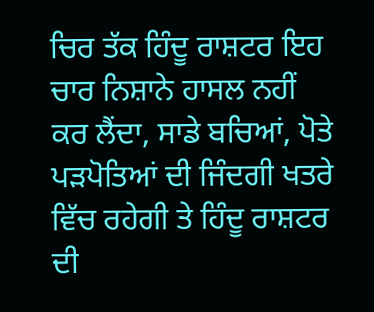ਚਿਰ ਤੱਕ ਹਿੰਦੂ ਰਾਸ਼ਟਰ ਇਹ ਚਾਰ ਨਿਸ਼ਾਨੇ ਹਾਸਲ ਨਹੀਂ ਕਰ ਲੈਂਦਾ, ਸਾਡੇ ਬਚਿਆਂ, ਪੋਤੇ ਪੜਪੋਤਿਆਂ ਦੀ ਜਿੰਦਗੀ ਖਤਰੇ ਵਿੱਚ ਰਹੇਗੀ ਤੇ ਹਿੰਦੂ ਰਾਸ਼ਟਰ ਦੀ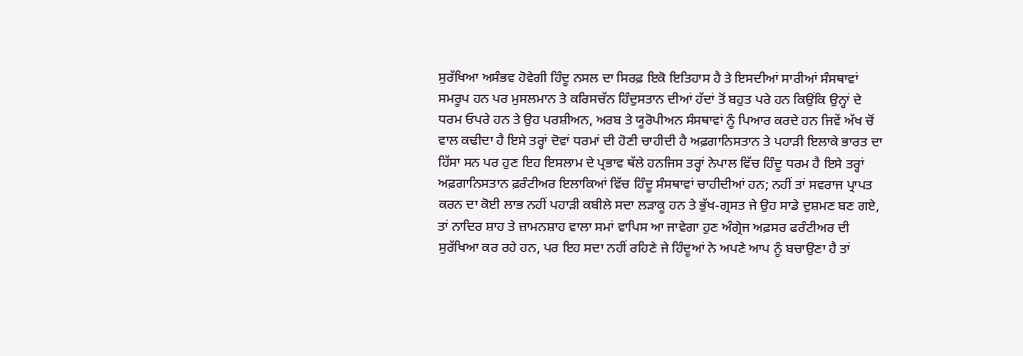ਸੁਰੱਖਿਆ ਅਸੰਭਵ ਹੋਵੇਗੀ ਹਿੰਦੂ ਨਸਲ ਦਾ ਸਿਰਫ਼ ਇਕੋ ਇਤਿਹਾਸ ਹੈ ਤੇ ਇਸਦੀਆਂ ਸਾਰੀਆਂ ਸੰਸਥਾਵਾਂ ਸਮਰੂਪ ਹਨ ਪਰ ਮੁਸਲਮਾਨ ਤੇ ਕਰਿਸਚੱਨ ਹਿੰਦੁਸਤਾਨ ਦੀਆਂ ਹੱਦਾਂ ਤੋਂ ਬਹੁਤ ਪਰੇ ਹਨ ਕਿਉਂਕਿ ਉਨ੍ਹਾਂ ਦੇ ਧਰਮ ਓਪਰੇ ਹਨ ਤੇ ਉਹ ਪਰਸ਼ੀਅਨ, ਅਰਬ ਤੇ ਯੂਰੋਪੀਅਨ ਸੰਸਥਾਵਾਂ ਨੂੰ ਪਿਆਰ ਕਰਦੇ ਹਨ ਜਿਵੇਂ ਅੱਖ ਚੋਂ ਵਾਲ ਕਢੀਦਾ ਹੈ ਇਸੇ ਤਰ੍ਹਾਂ ਦੋਵਾਂ ਧਰਮਾਂ ਦੀ ਹੋਣੀ ਚਾਹੀਦੀ ਹੈ ਅਫ਼ਗਾਨਿਸਤਾਨ ਤੇ ਪਹਾੜੀ ਇਲਾਕੇ ਭਾਰਤ ਦਾ ਹਿੱਸਾ ਸਨ ਪਰ ਹੁਣ ਇਹ ਇਸਲਾਮ ਦੇ ਪ੍ਰਭਾਵ ਥੱਲੇ ਹਨਜਿਸ ਤਰ੍ਹਾਂ ਨੇਪਾਲ ਵਿੱਚ ਹਿੰਦੂ ਧਰਮ ਹੈ ਇਸੇ ਤਰ੍ਹਾਂ ਅਫ਼ਗਾਨਿਸਤਾਨ ਫ਼ਰੰਟੀਅਰ ਇਲਾਕਿਆਂ ਵਿੱਚ ਹਿੰਦੂ ਸੰਸਥਾਵਾਂ ਚਾਹੀਦੀਆਂ ਹਨ; ਨਹੀਂ ਤਾਂ ਸਵਰਾਜ ਪ੍ਰਾਪਤ ਕਰਨ ਦਾ ਕੋਈ ਲਾਭ ਨਹੀਂ ਪਹਾੜੀ ਕਬੀਲੇ ਸਦਾ ਲੜਾਕੂ ਹਨ ਤੇ ਭੁੱਖ-ਗ੍ਰਸਤ ਜੇ ਉਹ ਸਾਡੇ ਦੁਸ਼ਮਣ ਬਣ ਗਏ, ਤਾਂ ਨਾਦਿਰ ਸ਼ਾਹ ਤੇ ਜ਼ਾਮਨਸ਼ਾਹ ਵਾਲਾ ਸਮਾਂ ਵਾਪਿਸ ਆ ਜਾਵੇਗਾ ਹੁਣ ਅੰਗ੍ਰੇਜ ਅਫ਼ਸਰ ਫਰੰਟੀਅਰ ਦੀ ਸੁਰੱਖਿਆ ਕਰ ਰਹੇ ਹਨ, ਪਰ ਇਹ ਸਦਾ ਨਹੀਂ ਰਹਿਣੇ ਜੇ ਹਿੰਦੂਆਂ ਨੇ ਅਪਣੇ ਆਪ ਨੂੰ ਬਚਾਉਣਾ ਹੈ ਤਾਂ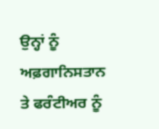ਉਨ੍ਹਾਂ ਨੂੰ ਅਫ਼ਗਾਨਿਸਤਾਨ ਤੇ ਫਰੰਟੀਅਰ ਨੂੰ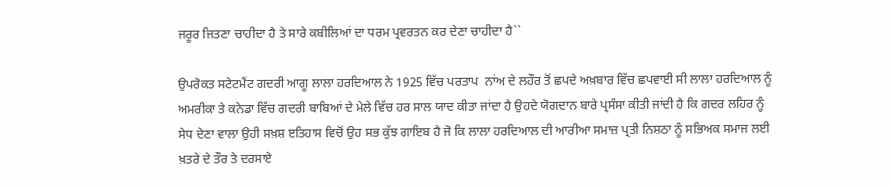ਜਰੂਰ ਜਿਤਣਾ ਚਾਹੀਦਾ ਹੈ ਤੇ ਸਾਰੇ ਕਬੀਲਿਆਂ ਦਾ ਧਰਮ ਪ੍ਰਵਰਤਨ ਕਰ ਦੇਣਾ ਚਾਹੀਦਾ ਹੈ``

ਉਪਰੋਕਤ ਸਟੇਟਮੈਂਟ ਗਦਰੀ ਆਗੂ ਲਾਲਾ ਹਰਦਿਆਲ ਨੇ 1925 ਵਿੱਚ ਪਰਤਾਪ  ਨਾਂਅ ਦੇ ਲਹੌਰ ਤੋਂ ਛਪਦੇ ਅਖ਼ਬਾਰ ਵਿੱਚ ਛਪਵਾਈ ਸੀ ਲਾਲਾ ਹਰਦਿਆਲ ਨੂੰ ਅਮਰੀਕਾ ਤੇ ਕਨੇਡਾ ਵਿੱਚ ਗਦਰੀ ਬਾਬਿਆਂ ਦੇ ਮੇਲੇ ਵਿੱਚ ਹਰ ਸਾਲ ਯਾਦ ਕੀਤਾ ਜਾਂਦਾ ਹੈ ਉਹਦੇ ਯੋਗਦਾਨ ਬਾਰੇ ਪ੍ਰਸੰਸਾ ਕੀਤੀ ਜਾਂਦੀ ਹੈ ਕਿ ਗਦਰ ਲਹਿਰ ਨੂੰ ਸੇਧ ਦੇਣਾ ਵਾਲਾ ਉਹੀ ਸਖ਼ਸ਼ ੲਤਿਹਾਸ ਵਿਚੋਂ ਉਹ ਸਭ ਕੁੱਝ ਗਾਇਬ ਹੈ ਜੋ ਕਿ ਲਾਲਾ ਹਰਦਿਆਲ ਦੀ ਆਰੀਆ ਸਮਾਜ਼ ਪ੍ਰਤੀ ਨਿਸ਼ਠਾ ਨੂੰ ਸਭਿਅਕ ਸਮਾਜ ਲਈ ਖ਼ਤਰੇ ਦੇ ਤੌਰ ਤੇ ਦਰਸਾਏ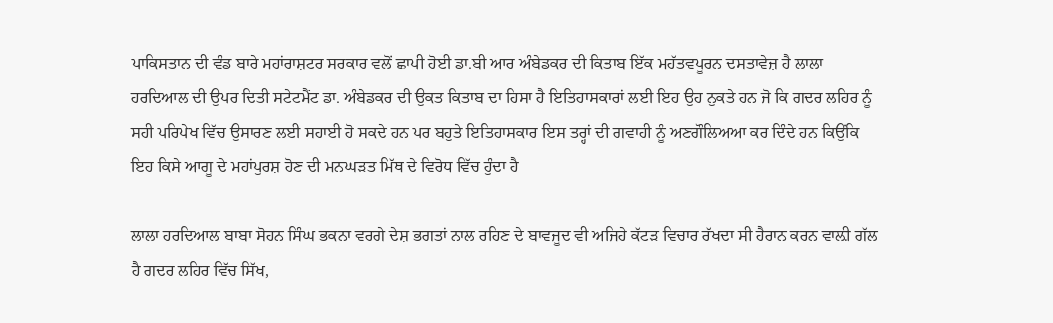ਪਾਕਿਸਤਾਨ ਦੀ ਵੰਡ ਬਾਰੇ ਮਹਾਂਰਾਸ਼ਟਰ ਸਰਕਾਰ ਵਲੋਂ ਛਾਪੀ ਹੋਈ ਡਾ.ਬੀ ਆਰ ਅੰਬੇਡਕਰ ਦੀ ਕਿਤਾਬ ਇੱਕ ਮਹੱਤਵਪੂਰਨ ਦਸਤਾਵੇਜ਼ ਹੈ ਲਾਲਾ ਹਰਦਿਆਲ ਦੀ ਉਪਰ ਦਿਤੀ ਸਟੇਟਮੈਂਟ ਡਾ. ਅੰਬੇਡਕਰ ਦੀ ਉਕਤ ਕਿਤਾਬ ਦਾ ਹਿਸਾ ਹੈ ਇਤਿਹਾਸਕਾਰਾਂ ਲਈ ਇਹ ਉਹ ਨੁਕਤੇ ਹਨ ਜੋ ਕਿ ਗਦਰ ਲਹਿਰ ਨੂੰ ਸਹੀ ਪਰਿਪੇਖ ਵਿੱਚ ਉਸਾਰਣ ਲਈ ਸਹਾਈ ਹੋ ਸਕਦੇ ਹਨ ਪਰ ਬਹੁਤੇ ਇਤਿਹਾਸਕਾਰ ਇਸ ਤਰ੍ਹਾਂ ਦੀ ਗਵਾਹੀ ਨੂੰ ਅਣਗੌਲਿਅਆ ਕਰ ਦਿੰਦੇ ਹਨ ਕਿਉਂਕਿ ਇਹ ਕਿਸੇ ਆਗੂ ਦੇ ਮਹਾਂਪੁਰਸ਼ ਹੋਣ ਦੀ ਮਨਘੜਤ ਮਿੱਥ ਦੇ ਵਿਰੋਧ ਵਿੱਚ ਹੁੰਦਾ ਹੈ

ਲਾਲਾ ਹਰਦਿਆਲ ਬਾਬਾ ਸੋਹਨ ਸਿੰਘ ਭਕਨਾ ਵਰਗੇ ਦੇਸ਼ ਭਗਤਾਂ ਨਾਲ ਰਹਿਣ ਦੇ ਬਾਵਜੂਦ ਵੀ ਅਜਿਹੇ ਕੱਟੜ ਵਿਚਾਰ ਰੱਖਦਾ ਸੀ ਹੈਰਾਨ ਕਰਨ ਵਾਲ਼ੀ ਗੱਲ ਹੈ ਗਦਰ ਲਹਿਰ ਵਿੱਚ ਸਿੱਖ,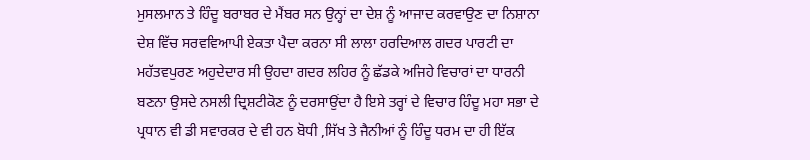ਮੁਸਲਮਾਨ ਤੇ ਹਿੰਦੂ ਬਰਾਬਰ ਦੇ ਮੈਂਬਰ ਸਨ ਉਨ੍ਹਾਂ ਦਾ ਦੇਸ਼ ਨੂੰ ਆਜਾਦ ਕਰਵਾਉਣ ਦਾ ਨਿਸ਼ਾਨਾ ਦੇਸ਼ ਵਿੱਚ ਸਰਵਵਿਆਪੀ ਏਕਤਾ ਪੈਦਾ ਕਰਨਾ ਸੀ ਲਾਲਾ ਹਰਦਿਆਲ ਗਦਰ ਪਾਰਟੀ ਦਾ ਮਹੱਤਵਪੁਰਣ ਅਹੁਦੇਦਾਰ ਸੀ ਉਹਦਾ ਗਦਰ ਲਹਿਰ ਨੂੰ ਛੱਡਕੇ ਅਜਿਹੇ ਵਿਚਾਰਾਂ ਦਾ ਧਾਰਨੀ ਬਣਨਾ ਉਸਦੇ ਨਸਲੀ ਦ੍ਰਿਸ਼ਟੀਕੋਣ ਨੂੰ ਦਰਸਾਉਂਦਾ ਹੈ ਇਸੇ ਤਰ੍ਹਾਂ ਦੇ ਵਿਚਾਰ ਹਿੰਦੂ ਮਹਾ ਸਭਾ ਦੇ ਪ੍ਰਧਾਨ ਵੀ ਡੀ ਸਵਾਰਕਰ ਦੇ ਵੀ ਹਨ ਬੋਧੀ ,ਸਿੱਖ ਤੇ ਜੈਨੀਆਂ ਨੂੰ ਹਿੰਦੂ ਧਰਮ ਦਾ ਹੀ ਇੱਕ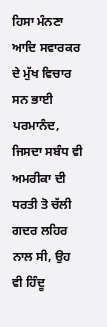ਹਿਸਾ ਮੰਨਣਾ ਆਦਿ ਸਵਾਰਕਰ ਦੇ ਮੁੱਖ ਵਿਚਾਰ ਸਨ ਭਾਈ ਪਰਮਾਨੰਦ, ਜਿਸਦਾ ਸਬੰਧ ਵੀ ਅਮਰੀਕਾ ਦੀ ਧਰਤੀ ਤੋ ਚੱਲੀ ਗਦਰ ਲਹਿਰ ਨਾਲ ਸੀ, ਉਹ ਵੀ ਹਿੰਦੂ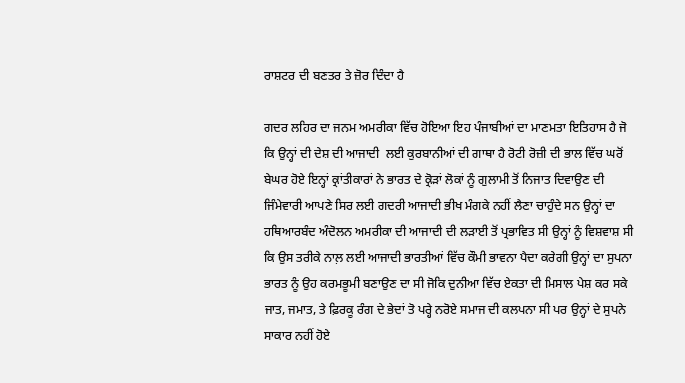ਰਾਸ਼ਟਰ ਦੀ ਬਣਤਰ ਤੇ ਜ਼ੋਰ ਦਿੰਦਾ ਹੈ

ਗਦਰ ਲਹਿਰ ਦਾ ਜਨਮ ਅਮਰੀਕਾ ਵਿੱਚ ਹੋਇਆ ਇਹ ਪੰਜਾਬੀਆਂ ਦਾ ਮਾਣਮਤਾ ਇਤਿਹਾਸ ਹੈ ਜੋ ਕਿ ਉਨ੍ਹਾਂ ਦੀ ਦੇਸ਼ ਦੀ ਆਜਾਦੀ  ਲਈ ਕੁਰਬਾਨੀਆਂ ਦੀ ਗਾਥਾ ਹੈ ਰੋਟੀ ਰੋਜ਼ੀ ਦੀ ਭਾਲ ਵਿੱਚ ਘਰੋਂ ਬੇਘਰ ਹੋਏ ਇਨ੍ਹਾਂ ਕ੍ਰਾਂਤੀਕਾਰਾਂ ਨੇ ਭਾਰਤ ਦੇ ਕ੍ਰੋੜਾਂ ਲੋਕਾਂ ਨੂੰ ਗੁਲਾਮੀ ਤੋਂ ਨਿਜਾਤ ਦਿਵਾਉਣ ਦੀ ਜਿੰਮੇਵਾਰੀ ਆਪਣੇ ਸਿਰ ਲਈ ਗਦਰੀ ਆਜਾਦੀ ਭੀਖ ਮੰਗਕੇ ਨਹੀਂ ਲੈਣਾ ਚਾਹੁੰਦੇ ਸਨ ਉਨ੍ਹਾਂ ਦਾ ਹਥਿਆਰਬੰਦ ਅੰਦੋਲਨ ਅਮਰੀਕਾ ਦੀ ਆਜਾਦੀ ਦੀ ਲੜਾਈ ਤੋਂ ਪ੍ਰਭਾਵਿਤ ਸੀ ਉਨ੍ਹਾਂ ਨੂੰ ਵਿਸ਼ਵਾਸ਼ ਸੀ ਕਿ ਉਸ ਤਰੀਕੇ ਨਾਲ਼ ਲਈ ਆਜਾਦੀ ਭਾਰਤੀਆਂ ਵਿੱਚ ਕੌਮੀ ਭਾਵਨਾ ਪੈਦਾ ਕਰੇਗੀ ਉਨ੍ਹਾਂ ਦਾ ਸੁਪਨਾ ਭਾਰਤ ਨੂੰ ਉਹ ਕਰਮਭੂਮੀ ਬਣਾਉਣ ਦਾ ਸੀ ਜੋਕਿ ਦੁਨੀਆ ਵਿੱਚ ਏਕਤਾ ਦੀ ਮਿਸਾਲ ਪੇਸ਼ ਕਰ ਸਕੇ ਜਾਤ, ਜਮਾਤ, ਤੇ ਫ਼ਿਰਕੂ ਰੰਗ ਦੇ ਭੇਦਾਂ ਤੋ ਪਰ੍ਹੇ ਨਰੋਏ ਸਮਾਜ ਦੀ ਕਲਪਨਾ ਸੀ ਪਰ ਉਨ੍ਹਾਂ ਦੇ ਸੁਪਨੇ ਸਾਕਾਰ ਨਹੀਂ ਹੋਏ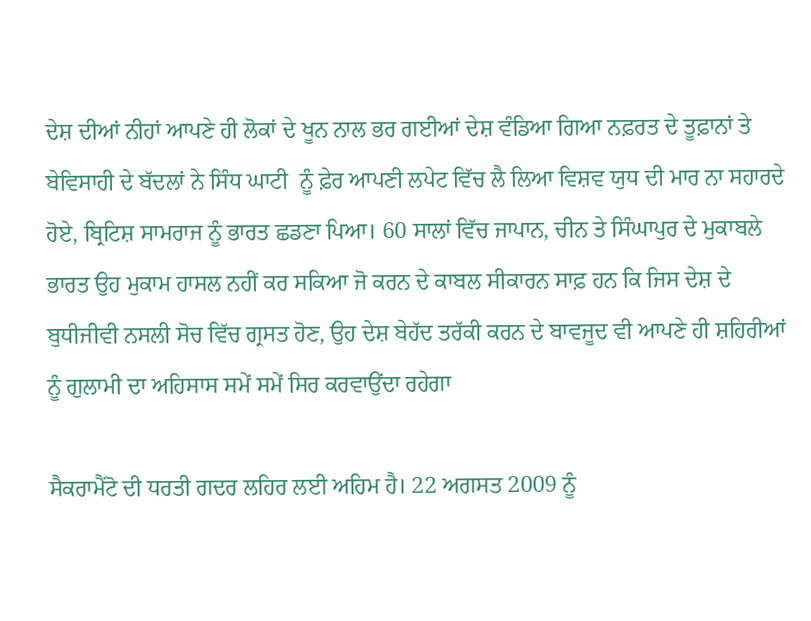ਦੇਸ਼ ਦੀਆਂ ਨੀਹਾਂ ਆਪਣੇ ਹੀ ਲੋਕਾਂ ਦੇ ਖੂਨ ਨਾਲ ਭਰ ਗਈਆਂ ਦੇਸ਼ ਵੰਡਿਆ ਗਿਆ ਨਫ਼ਰਤ ਦੇ ਤੂਫ਼ਾਨਾਂ ਤੇ ਬੇਵਿਸਾਹੀ ਦੇ ਬੱਦਲਾਂ ਨੇ ਸਿੰਧ ਘਾਟੀ  ਨੂੰ ਫ਼ੇਰ ਆਪਣੀ ਲਪੇਟ ਵਿੱਚ ਲੈ ਲਿਆ ਵਿਸ਼ਵ ਯੁਧ ਦੀ ਮਾਰ ਨਾ ਸਹਾਰਦੇ ਹੋਏ, ਬ੍ਰਿਟਿਸ਼ ਸਾਮਰਾਜ ਨੂੰ ਭਾਰਤ ਛਡਣਾ ਪਿਆ। 60 ਸਾਲਾਂ ਵਿੱਚ ਜਾਪਾਨ, ਚੀਨ ਤੇ ਸਿੰਘਾਪੁਰ ਦੇ ਮੁਕਾਬਲੇ ਭਾਰਤ ਉਹ ਮੁਕਾਮ ਹਾਸਲ ਨਹੀਂ ਕਰ ਸਕਿਆ ਜੋ ਕਰਨ ਦੇ ਕਾਬਲ ਸੀਕਾਰਨ ਸਾਫ਼ ਹਨ ਕਿ ਜਿਸ ਦੇਸ਼ ਦੇ ਬੁਧੀਜੀਵੀ ਨਸਲੀ ਸੋਚ ਵਿੱਚ ਗ੍ਰਸਤ ਹੋਣ, ਉਹ ਦੇਸ਼ ਬੇਹੱਦ ਤਰੱਕੀ ਕਰਨ ਦੇ ਬਾਵਜੂਦ ਵੀ ਆਪਣੇ ਹੀ ਸ਼ਹਿਰੀਆਂ ਨੂੰ ਗੁਲਾਮੀ ਦਾ ਅਹਿਸਾਸ ਸਮੇਂ ਸਮੇਂ ਸਿਰ ਕਰਵਾਉਂਦਾ ਰਹੇਗਾ

ਸੈਕਰਾਮੈਂਟੋ ਦੀ ਧਰਤੀ ਗਦਰ ਲਹਿਰ ਲਈ ਅਹਿਮ ਹੈ। 22 ਅਗਸਤ 2009 ਨੂੰ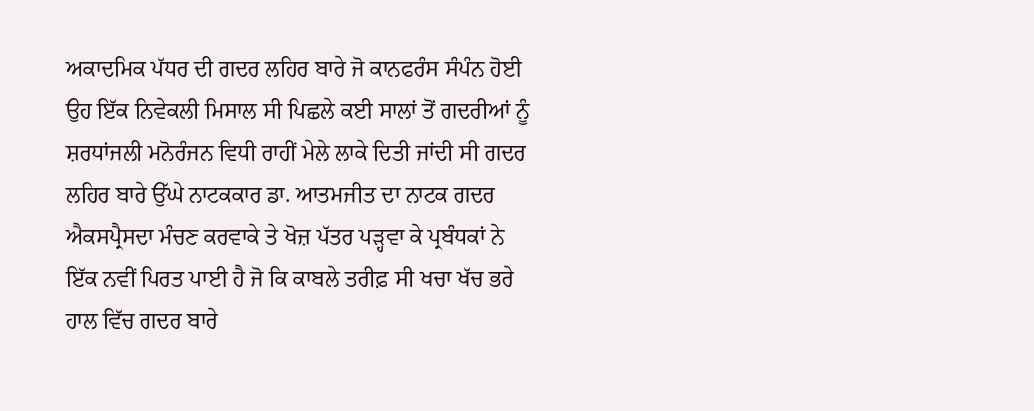ਅਕਾਦਮਿਕ ਪੱਧਰ ਦੀ ਗਦਰ ਲਹਿਰ ਬਾਰੇ ਜੋ ਕਾਨਫਰੰਸ ਸੰਪੰਨ ਹੋਈ ਉਹ ਇੱਕ ਨਿਵੇਕਲੀ ਮਿਸਾਲ ਸੀ ਪਿਛਲੇ ਕਈ ਸਾਲਾਂ ਤੋਂ ਗਦਰੀਆਂ ਨੂੰ ਸ਼ਰਧਾਂਜਲੀ ਮਨੋਰੰਜਨ ਵਿਧੀ ਰਾਹੀਂ ਮੇਲੇ ਲਾਕੇ ਦਿਤੀ ਜਾਂਦੀ ਸੀ ਗਦਰ ਲਹਿਰ ਬਾਰੇ ਉੱਘੇ ਨਾਟਕਕਾਰ ਡਾ. ਆਤਮਜੀਤ ਦਾ ਨਾਟਕ ਗਦਰ ਐਕਸਪ੍ਰੈਸਦਾ ਮੰਚਣ ਕਰਵਾਕੇ ਤੇ ਖੋਜ਼ ਪੱਤਰ ਪੜ੍ਹਵਾ ਕੇ ਪ੍ਰਬੰਧਕਾਂ ਨੇ ਇੱਕ ਨਵੀਂ ਪਿਰਤ ਪਾਈ ਹੈ ਜੋ ਕਿ ਕਾਬਲੇ ਤਰੀਫ਼ ਸੀ ਖਚਾ ਖੱਚ ਭਰੇ ਹਾਲ ਵਿੱਚ ਗਦਰ ਬਾਰੇ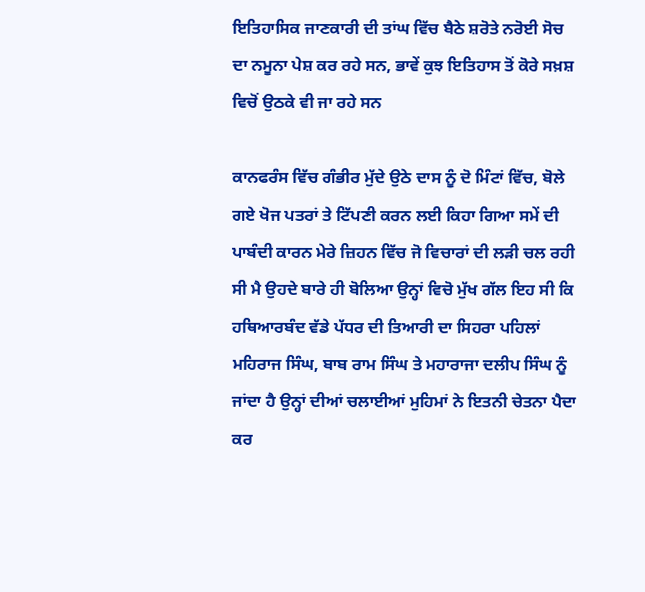ਇਤਿਹਾਸਿਕ ਜਾਣਕਾਰੀ ਦੀ ਤਾਂਘ ਵਿੱਚ ਬੈਠੇ ਸ਼ਰੋਤੇ ਨਰੋਈ ਸੋਚ ਦਾ ਨਮੂਨਾ ਪੇਸ਼ ਕਰ ਰਹੇ ਸਨ, ਭਾਵੇਂ ਕੁਝ ਇਤਿਹਾਸ ਤੋਂ ਕੋਰੇ ਸਖ਼ਸ਼ ਵਿਚੋਂ ਉਠਕੇ ਵੀ ਜਾ ਰਹੇ ਸਨ

ਕਾਨਫਰੰਸ ਵਿੱਚ ਗੰਭੀਰ ਮੁੱਦੇ ਉਠੇ ਦਾਸ ਨੂੰ ਦੋ ਮਿੰਟਾਂ ਵਿੱਚ, ਬੋਲੇ ਗਏ ਖੋਜ ਪਤਰਾਂ ਤੇ ਟਿੱਪਣੀ ਕਰਨ ਲਈ ਕਿਹਾ ਗਿਆ ਸਮੇਂ ਦੀ ਪਾਬੰਦੀ ਕਾਰਨ ਮੇਰੇ ਜ਼ਿਹਨ ਵਿੱਚ ਜੋ ਵਿਚਾਰਾਂ ਦੀ ਲੜੀ ਚਲ ਰਹੀ ਸੀ ਮੈ ਉਹਦੇ ਬਾਰੇ ਹੀ ਬੋਲਿਆ ਉਨ੍ਹਾਂ ਵਿਚੋ ਮੁੱਖ ਗੱਲ ਇਹ ਸੀ ਕਿ ਹਥਿਆਰਬੰਦ ਵੱਡੇ ਪੱਧਰ ਦੀ ਤਿਆਰੀ ਦਾ ਸਿਹਰਾ ਪਹਿਲਾਂ ਮਹਿਰਾਜ ਸਿੰਘ, ਬਾਬ ਰਾਮ ਸਿੰਘ ਤੇ ਮਹਾਰਾਜਾ ਦਲੀਪ ਸਿੰਘ ਨੂੰ ਜਾਂਦਾ ਹੈ ਉਨ੍ਹਾਂ ਦੀਆਂ ਚਲਾਈਆਂ ਮੁਹਿਮਾਂ ਨੇ ਇਤਨੀ ਚੇਤਨਾ ਪੈਦਾ ਕਰ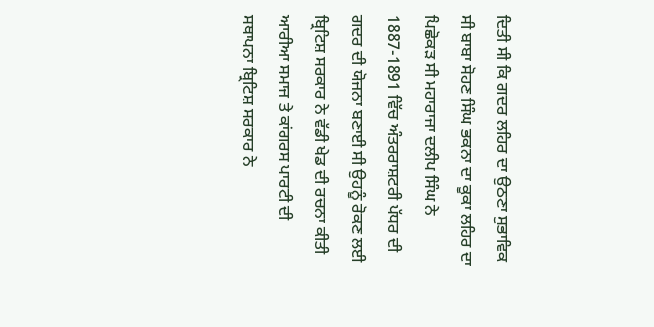ਦਿਤੀ ਸੀ ਕਿ ਗਦਰ ਲਹਿਰ ਦਾ ਉਠਣਾ ਸੁਭਾਵਿਕ ਸੀ ਬਾਬਾ ਸੋਹਣ ਸਿੰਘ ਭਕਨਾ ਦਾ ਕੂਕਾ ਲਹਿਰ ਦਾ ਪਿਛੋਕੜ ਸੀ ਮਹਾਰਾਜਾ ਦਲੀਪ ਸਿੰਘ ਨੇ 1887-1891 ਵਿੱਚ ਅੰਤਰਰਾਸ਼ਟਰੀ ਪੱਧਰ ਦੀ ਗਦਰ ਦੀ ਯੋਜਨਾ ਬਣਾਈ ਸੀ ਉਹਨੂੰ ਰੋਕਣ ਲਈ ਬ੍ਰਿਟਿਸ਼ ਸਰਕਾਰ ਨੇ ਵੱਡੀ ਖੇਡ ਦੀ ਰਚਨਾ ਕੀਤੀ ਆਰੀਆ ਸਮਾਜ ਤੇ ਕਾਂਗਰਸ ਪਾਰਟੀ ਦੀ ਸਥਾਪਨਾ ਬ੍ਰਿਟਿਸ਼ ਸਰਕਾਰ ਨੇ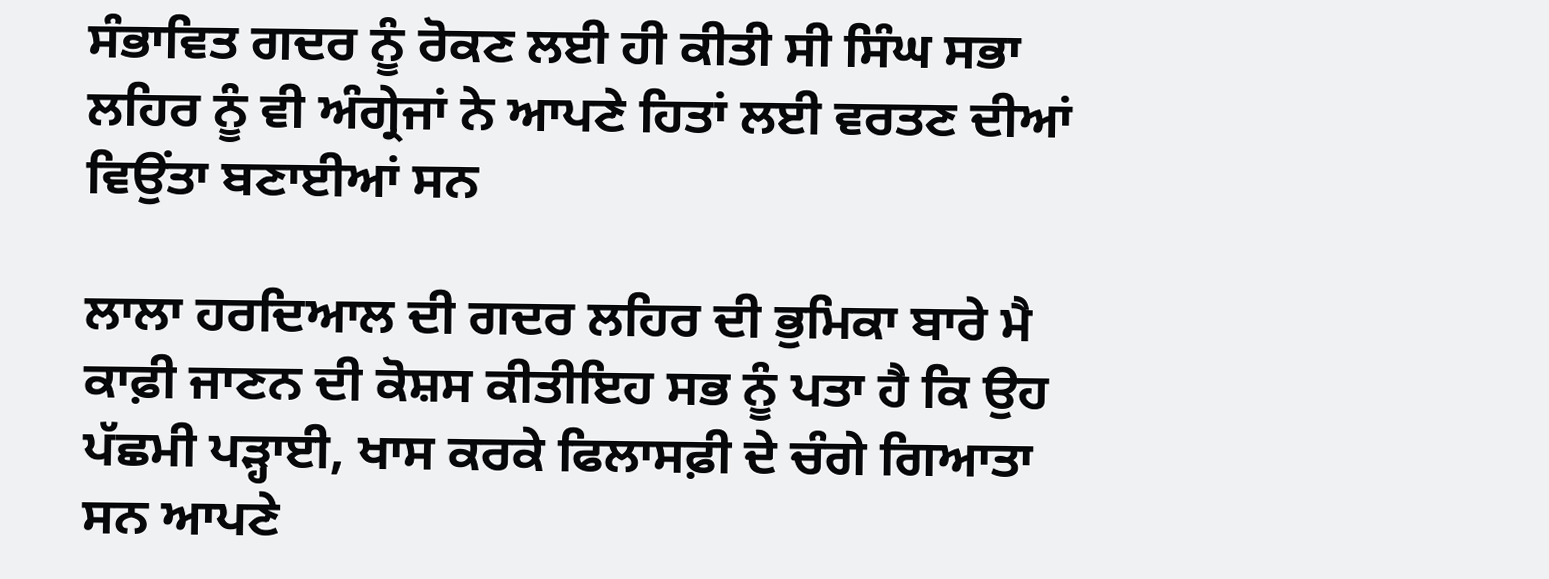ਸੰਭਾਵਿਤ ਗਦਰ ਨੂੰ ਰੋਕਣ ਲਈ ਹੀ ਕੀਤੀ ਸੀ ਸਿੰਘ ਸਭਾ ਲਹਿਰ ਨੂੰ ਵੀ ਅੰਗ੍ਰੇਜਾਂ ਨੇ ਆਪਣੇ ਹਿਤਾਂ ਲਈ ਵਰਤਣ ਦੀਆਂ ਵਿਉਂਤਾ ਬਣਾਈਆਂ ਸਨ

ਲਾਲਾ ਹਰਦਿਆਲ ਦੀ ਗਦਰ ਲਹਿਰ ਦੀ ਭੁਮਿਕਾ ਬਾਰੇ ਮੈ ਕਾਫ਼ੀ ਜਾਣਨ ਦੀ ਕੋਸ਼ਸ ਕੀਤੀਇਹ ਸਭ ਨੂੰ ਪਤਾ ਹੈ ਕਿ ਉਹ ਪੱਛਮੀ ਪੜ੍ਹਾਈ, ਖਾਸ ਕਰਕੇ ਫਿਲਾਸਫ਼ੀ ਦੇ ਚੰਗੇ ਗਿਆਤਾ ਸਨ ਆਪਣੇ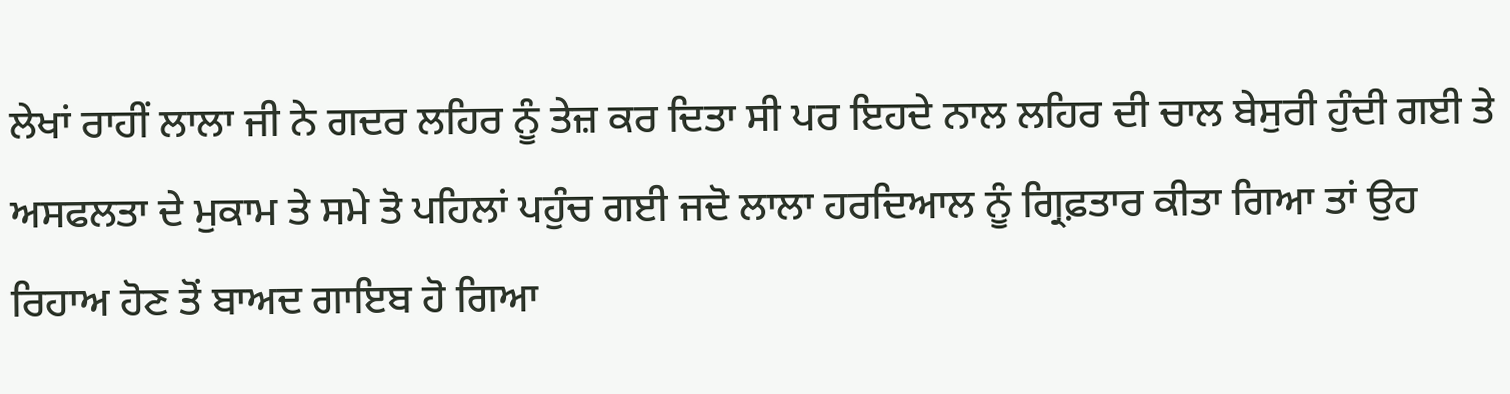ਲੇਖਾਂ ਰਾਹੀਂ ਲਾਲਾ ਜੀ ਨੇ ਗਦਰ ਲਹਿਰ ਨੂੰ ਤੇਜ਼ ਕਰ ਦਿਤਾ ਸੀ ਪਰ ਇਹਦੇ ਨਾਲ ਲਹਿਰ ਦੀ ਚਾਲ ਬੇਸੁਰੀ ਹੁੰਦੀ ਗਈ ਤੇ ਅਸਫਲਤਾ ਦੇ ਮੁਕਾਮ ਤੇ ਸਮੇ ਤੋ ਪਹਿਲਾਂ ਪਹੁੰਚ ਗਈ ਜਦੋ ਲਾਲਾ ਹਰਦਿਆਲ ਨੂੰ ਗ੍ਰਿਫ਼ਤਾਰ ਕੀਤਾ ਗਿਆ ਤਾਂ ਉਹ ਰਿਹਾਅ ਹੋਣ ਤੋਂ ਬਾਅਦ ਗਾਇਬ ਹੋ ਗਿਆ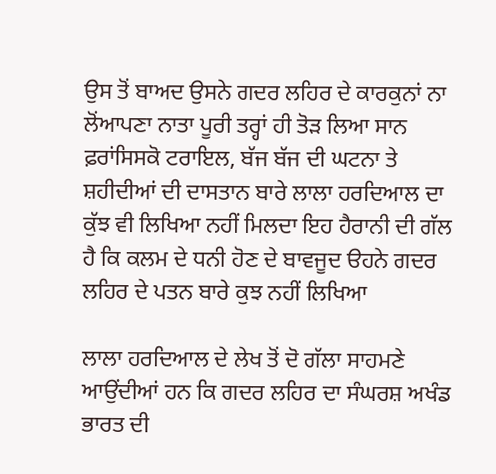ਉਸ ਤੋਂ ਬਾਅਦ ਉਸਨੇ ਗਦਰ ਲਹਿਰ ਦੇ ਕਾਰਕੁਨਾਂ ਨਾ ਲੋਂਆਪਣਾ ਨਾਤਾ ਪੂਰੀ ਤਰ੍ਹਾਂ ਹੀ ਤੋੜ ਲਿਆ ਸਾਨ ਫ਼ਰਾਂਸਿਸਕੋ ਟਰਾਇਲ, ਬੱਜ ਬੱਜ ਦੀ ਘਟਨਾ ਤੇ ਸ਼ਹੀਦੀਆਂ ਦੀ ਦਾਸਤਾਨ ਬਾਰੇ ਲਾਲਾ ਹਰਦਿਆਲ ਦਾ ਕੁੱਝ ਵੀ ਲਿਖਿਆ ਨਹੀਂ ਮਿਲਦਾ ਇਹ ਹੈਰਾਨੀ ਦੀ ਗੱਲ ਹੈ ਕਿ ਕਲਮ ਦੇ ਧਨੀ ਹੋਣ ਦੇ ਬਾਵਜੂਦ ੳਹਨੇ ਗਦਰ ਲਹਿਰ ਦੇ ਪਤਨ ਬਾਰੇ ਕੁਝ ਨਹੀਂ ਲਿਖਿਆ

ਲਾਲਾ ਹਰਦਿਆਲ ਦੇ ਲੇਖ ਤੋਂ ਦੋ ਗੱਲਾ ਸਾਹਮਣੇ ਆਉਂਦੀਆਂ ਹਨ ਕਿ ਗਦਰ ਲਹਿਰ ਦਾ ਸੰਘਰਸ਼ ਅਖੰਡ ਭਾਰਤ ਦੀ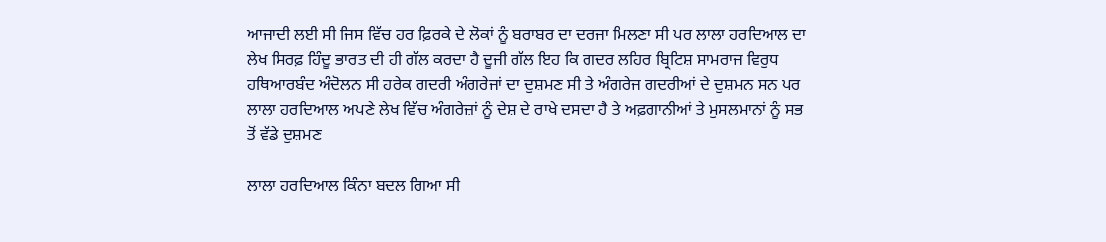ਆਜਾਦੀ ਲਈ ਸੀ ਜਿਸ ਵਿੱਚ ਹਰ ਫ਼ਿਰਕੇ ਦੇ ਲੋਕਾਂ ਨੂੰ ਬਰਾਬਰ ਦਾ ਦਰਜਾ ਮਿਲਣਾ ਸੀ ਪਰ ਲਾਲਾ ਹਰਦਿਆਲ ਦਾ ਲੇਖ ਸਿਰਫ਼ ਹਿੰਦੂ ਭਾਰਤ ਦੀ ਹੀ ਗੱਲ ਕਰਦਾ ਹੈ ਦੂਜੀ ਗੱਲ ਇਹ ਕਿ ਗਦਰ ਲਹਿਰ ਬ੍ਰਿਟਿਸ਼ ਸਾਮਰਾਜ ਵਿਰੁਧ ਹਥਿਆਰਬੰਦ ਅੰਦੋਲਨ ਸੀ ਹਰੇਕ ਗਦਰੀ ਅੰਗਰੇਜਾਂ ਦਾ ਦੁਸ਼ਮਣ ਸੀ ਤੇ ਅੰਗਰੇਜ ਗਦਰੀਆਂ ਦੇ ਦੁਸ਼ਮਨ ਸਨ ਪਰ ਲਾਲਾ ਹਰਦਿਆਲ ਅਪਣੇ ਲੇਖ ਵਿੱਚ ਅੰਗਰੇਜ਼ਾਂ ਨੂੰ ਦੇਸ਼ ਦੇ ਰਾਖੇ ਦਸਦਾ ਹੈ ਤੇ ਅਫ਼ਗਾਨੀਆਂ ਤੇ ਮੁਸਲਮਾਨਾਂ ਨੂੰ ਸਭ ਤੋਂ ਵੱਡੇ ਦੁਸ਼ਮਣ

ਲਾਲਾ ਹਰਦਿਆਲ ਕਿੰਨਾ ਬਦਲ ਗਿਆ ਸੀ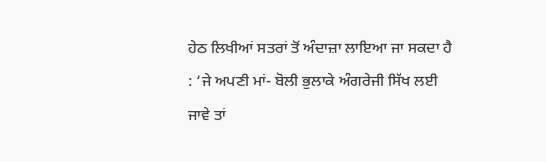ਹੇਠ ਲਿਖੀਆਂ ਸਤਰਾਂ ਤੋਂ ਅੰਦਾਜ਼ਾ ਲਾਇਆ ਜਾ ਸਕਦਾ ਹੈ : ‘ਜੇ ਅਪਣੀ ਮਾਂ- ਬੋਲੀ ਭੁਲਾਕੇ ਅੰਗਰੇਜੀ ਸਿੱਖ ਲਈ ਜਾਵੇ ਤਾਂ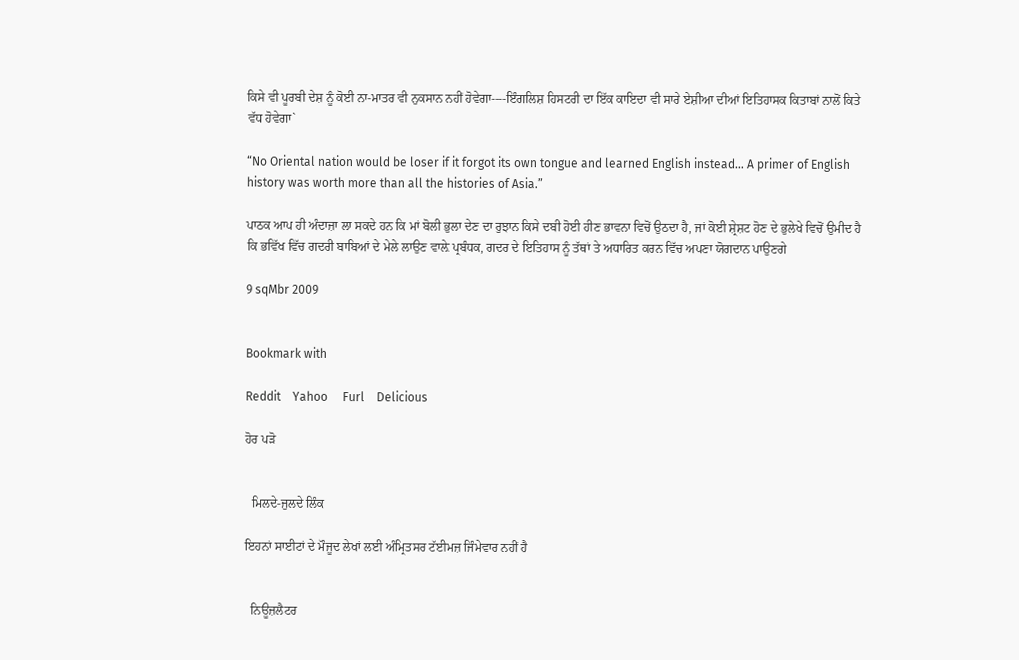ਕਿਸੇ ਵੀ ਪੂਰਬੀ ਦੇਸ਼ ਨੂੰ ਕੋਈ ਨਾ-ਮਾਤਰ ਵੀ ਨੁਕਸਾਨ ਨਹੀਂ ਹੋਵੇਗਾ----ਇੰਗਲਿਸ਼ ਹਿਸਟਰੀ ਦਾ ਇੱਕ ਕਾਇਦਾ ਵੀ ਸਾਰੇ ਏਸ਼ੀਆ ਦੀਆਂ ਇਤਿਹਾਸਕ ਕਿਤਾਬਾਂ ਨਾਲੋਂ ਕਿਤੇ ਵੱਧ ਹੋਵੇਗਾ`

“No Oriental nation would be loser if it forgot its own tongue and learned English instead… A primer of English history was worth more than all the histories of Asia.”

ਪਾਠਕ ਆਪ ਹੀ ਅੰਦਾਜ਼ਾ ਲਾ ਸਕਦੇ ਹਨ ਕਿ ਮਾਂ ਬੋਲੀ ਭੁਲਾ ਦੇਣ ਦਾ ਰੁਝਾਨ ਕਿਸੇ ਦਬੀ ਹੋਈ ਹੀਣ ਭਾਵਨਾ ਵਿਚੋਂ ਉਠਦਾ ਹੈ, ਜਾਂ ਕੋਈ ਸ਼੍ਰੇਸ਼ਟ ਹੋਣ ਦੇ ਭੁਲੇਖੇ ਵਿਚੋਂ ਉਮੀਦ ਹੈ ਕਿ ਭਵਿੱਖ ਵਿੱਚ ਗਦਰੀ ਬਾਬਿਆਂ ਦੇ ਮੇਲੇ ਲਾਉਣ ਵਾਲ਼ੇ ਪ੍ਰਬੰਧਕ, ਗਦਰ ਦੇ ਇਤਿਹਾਸ ਨੂੰ ਤੱਥਾਂ ਤੇ ਅਧਾਰਿਤ ਕਰਨ ਵਿੱਚ ਅਪਣਾ ਯੋਗਦਾਨ ਪਾਉਣਗੇ

9 sqMbr 2009


Bookmark with

Reddit    Yahoo     Furl    Delicious

ਹੋਰ ਪੜੋ


  ਮਿਲਦੇ-ਜੁਲਦੇ ਲਿੰਕ

ਇਹਨਾਂ ਸਾਈਟਾਂ ਦੇ ਮੌਜੂਦ ਲੇਖਾਂ ਲਈ ਅੰਮ੍ਰਿਤਸਰ ਟੱਈਮਜ਼ ਜਿੰਮੇਵਾਰ ਨਹੀਂ ਹੈ


  ਨਿਊਜ਼ਲੈਟਰ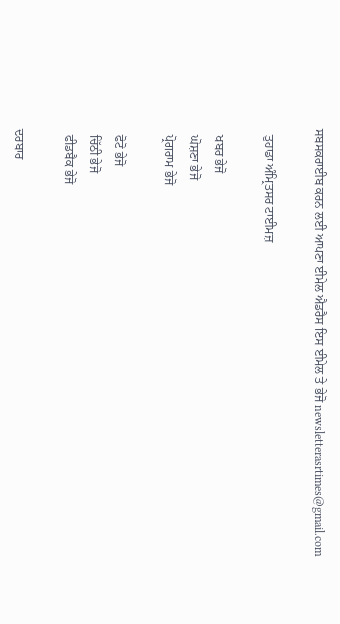ਸਬਸਕਰਾਈਬ ਕਰਨ ਲਈ ਆਪਣਾ ਈਮੇਲ ਐਡਰੈਸ ਇਸ ਈਮੇਲ ਤੇ ਭੇਜੋ newsletterasrtimes@gmail.com

  ਤੁਹਾਡਾ ਅੰਮ੍ਰਿਤਸਰ ਟਾਈਮਜ਼

  ਖਬਰ ਭੇਜੋ
  ਘੋਸ਼ਣਾ ਭੇਜੋ
  ਪ੍ਰੋਗਰਾਮ ਭੇਜੋ

  ਫੋਟੋ ਭੇਜੋ
  ਚਿੱਠੀ ਭੇਜੋ
  ਫੀਡਬੈਕ ਭੇਜੋ

ਦਰਬਾਰ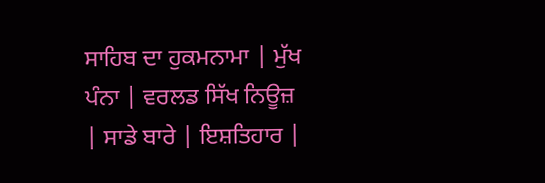ਸਾਹਿਬ ਦਾ ਹੁਕਮਨਾਮਾ | ਮੁੱਖ ਪੰਨਾ | ਵਰਲਡ ਸਿੱਖ ਨਿਊਜ਼  | ਸਾਡੇ ਬਾਰੇ | ਇਸ਼ਤਿਹਾਰ |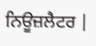ਨਿਊਜ਼ਲੈਟਰ |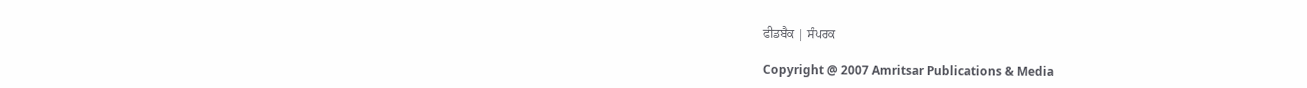ਫੀਡਬੈਕ | ਸੰਪਰਕ

Copyright @ 2007 Amritsar Publications & Media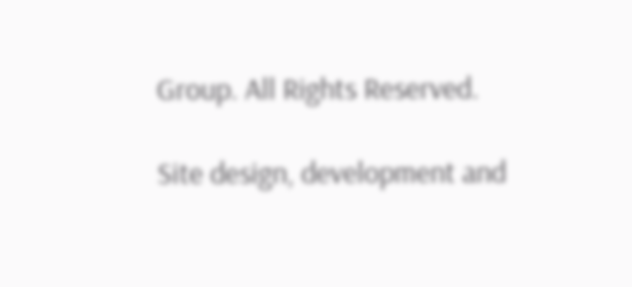Group. All Rights Reserved.

Site design, development and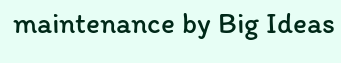maintenance by Big Ideas